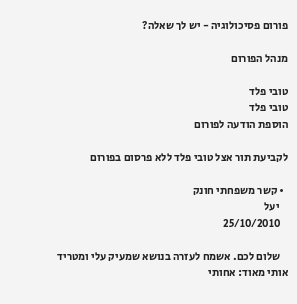פורום פסיכולוגיה - יש לך שאלה?

מנהל הפורום

טובי פלד
טובי פלד
הוספת הודעה לפורום

לקביעת תור אצל טובי פלד ללא פרסום בפורום

  • קשר משפחתי חונק
    יעל
    25/10/2010

    שלום לכם. אשמח לעזרה בנושא שמעיק עלי ומטריד אותי מאוד: אחותי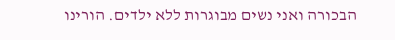הבכורה ואני נשים מבוגרות ללא ילדים. הורינו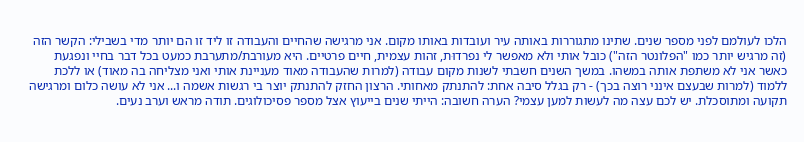הלכו לעולמם לפני מספר שנים. שתינו מתגוררות באותה עיר ועובדות באותו מקום. אני מרגישה שהחיים והעבודה זו ליד זו הם יותר מדי בשבילי: הקשר הזה (זה מרגיש יותר כמו "הפלונטר הזה") כובל אותי ולא מאפשר לי נפרדוּת, זהות עצמית, חיים פרטיים. היא מעורבת/מתערבת כמעט בכל דבר בחיי ונפגעת כאשר אני לא משתפת אותה במשהו. במשך השנים חשבתי לשנות מקום עבודה (למרות שהעבודה מאוד מעניינת אותי ואני מצליחה בה מאוד) או ללכת ללמוד (למרות שבעצם אינני רוצה בכך) - רק בגלל סיבה אחת: להתנתק מאחותי. הרצון החזק להתנתק יוצר בי רגשות אשמה ו... אני לא עושה כלום ומרגישה תקועה ומתוסכלת. יש לכם עצה מה לעשות למען עצמי? הערה חשובה: הייתי שנים בייעוץ אצל מספר פסיכולוגים. תודה מראש וערב נעים.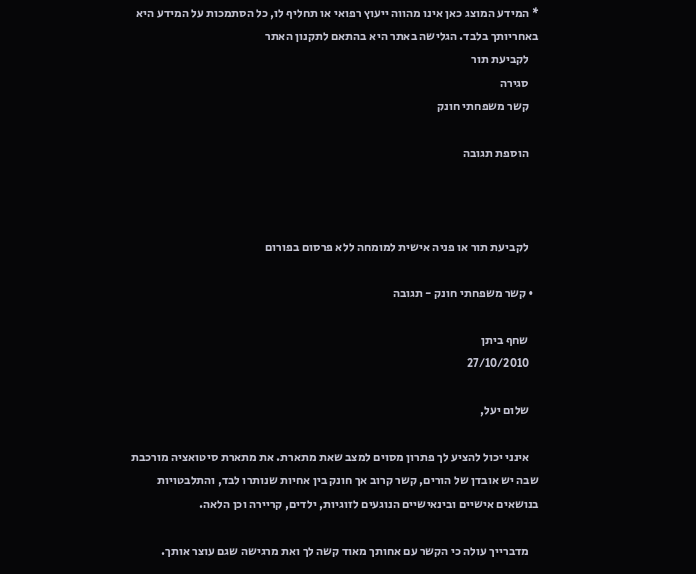* המידע המוצג כאן אינו מהווה ייעוץ רפואי או תחליף לו, כל הסתמכות על המידע היא באחריותך בלבד. הגלישה באתר היא בהתאם לתקנון האתר
    לקביעת תור
    סגירה
    קשר משפחתי חונק

    הוספת תגובה



    לקביעת תור או פניה אישית למומחה ללא פרסום בפורום

  • קשר משפחתי חונק - תגובה

    שחף ביתן
    27/10/2010

    שלום יעל,

    אינני יכול להציע לך פתרון מסוים למצב שאת מתארת. את מתארת סיטואציה מורכבת שבה יש אובדן של הורים, קשר קרוב אך חונק בין אחיות שנותרו לבד, והתלבטויות בנושאים אישיים ובינאישיים הנוגעים לזוגיות, ילדים, קריירה וכן הלאה.

    מדברייך עולה כי הקשר עם אחותך מאוד קשה לך ואת מרגישה שגם עוצר אותך.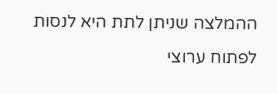ההמלצה שניתן לתת היא לנסות לפתוח ערוצי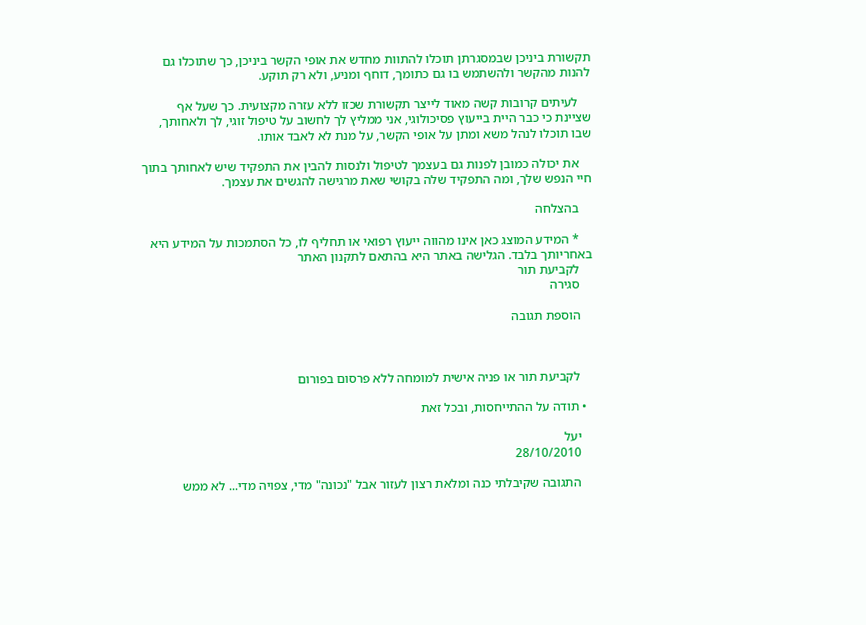תקשורת ביניכן שבמסגרתן תוכלו להתוות מחדש את אופי הקשר ביניכן, כך שתוכלו גם להנות מהקשר ולהשתמש בו גם כתומך, דוחף ומניע, ולא רק תוקע.

    לעיתים קרובות קשה מאוד לייצר תקשורת שכזו ללא עזרה מקצועית. כך שעל אף שציינת כי כבר היית בייעוץ פסיכולוגי, אני ממליץ לך לחשוב על טיפול זוגי, לך ולאחותך, שבו תוכלו לנהל משא ומתן על אופי הקשר, על מנת לא לאבד אותו.

    את יכולה כמובן לפנות גם בעצמך לטיפול ולנסות להבין את התפקיד שיש לאחותך בתוך חיי הנפש שלך, ומה התפקיד שלה בקושי שאת מרגישה להגשים את עצמך.

    בהצלחה

    * המידע המוצג כאן אינו מהווה ייעוץ רפואי או תחליף לו, כל הסתמכות על המידע היא באחריותך בלבד. הגלישה באתר היא בהתאם לתקנון האתר
    לקביעת תור
    סגירה

    הוספת תגובה



    לקביעת תור או פניה אישית למומחה ללא פרסום בפורום

  • תודה על ההתייחסות, ובכל זאת

    יעל
    28/10/2010

    התגובה שקיבלתי כנה ומלאת רצון לעזור אבל "נכונה" מדי, צפויה מדי... לא ממש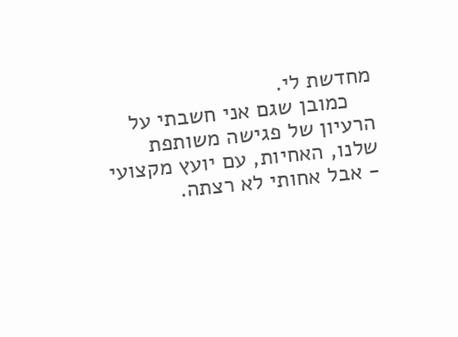מחדשת לי.
    כמובן שגם אני חשבתי על הרעיון של פגישה משותפת שלנו, האחיות, עם יועץ מקצועי - אבל אחותי לא רצתה.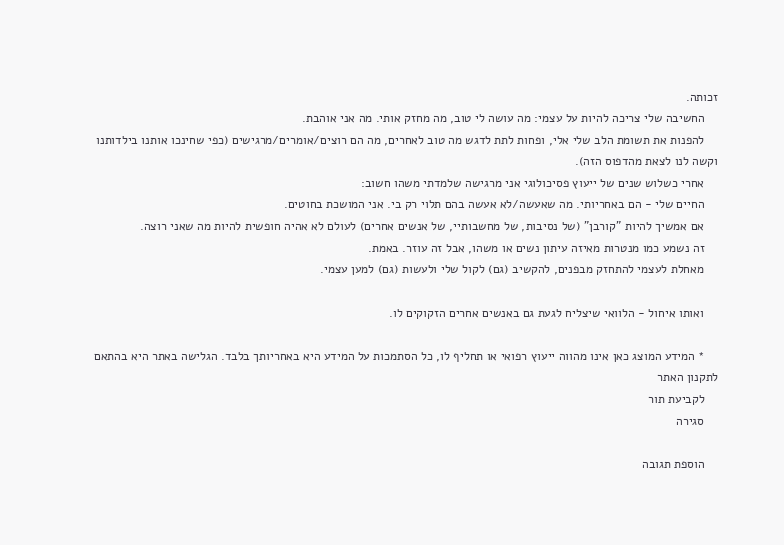זכותה.
    החשיבה שלי צריכה להיות על עצמי: מה עושה לי טוב, מה מחזק אותי. מה אני אוהבת.
    להפנות את תשומת הלב שלי אלי, ופחות לתת לדגש מה טוב לאחרים, מה הם רוצים/אומרים/מרגישים (כפי שחינכו אותנו בילדותנו וקשה לנו לצאת מהדפוס הזה).
    אחרי כשלוש שנים של ייעוץ פסיכולוגי אני מרגישה שלמדתי משהו חשוב:
    החיים שלי - הם באחריותי. מה שאעשה/לא אעשה בהם תלוי רק בי. אני המושכת בחוטים.
    אם אמשיך להיות "קורבן" (של נסיבות, של מחשבותיי, של אנשים אחרים) לעולם לא אהיה חופשית להיות מה שאני רוצה.
    זה נשמע כמו מנטרות מאיזה עיתון נשים או משהו, אבל זה עוזר. באמת.
    מאחלת לעצמי להתחזק מבפנים, להקשיב (גם) לקול שלי ולעשות (גם) למען עצמי.

    ואותו איחול - הלוואי שיצליח לגעת גם באנשים אחרים הזקוקים לו.

    * המידע המוצג כאן אינו מהווה ייעוץ רפואי או תחליף לו, כל הסתמכות על המידע היא באחריותך בלבד. הגלישה באתר היא בהתאם לתקנון האתר
    לקביעת תור
    סגירה

    הוספת תגובה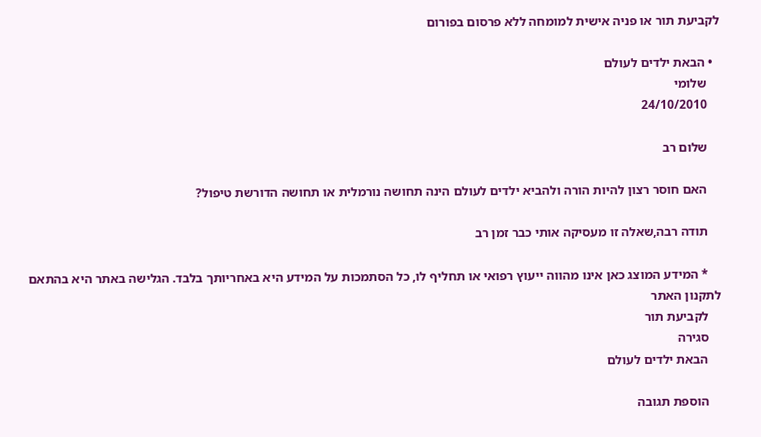לקביעת תור או פניה אישית למומחה ללא פרסום בפורום

  • הבאת ילדים לעולם
    שלומי
    24/10/2010

    שלום רב

    האם חוסר רצון להיות הורה ולהביא ילדים לעולם הינה תחושה נורמלית או תחושה הדורשת טיפול?

    תודה רבה,שאלה זו מעסיקה אותי כבר זמן רב

    * המידע המוצג כאן אינו מהווה ייעוץ רפואי או תחליף לו, כל הסתמכות על המידע היא באחריותך בלבד. הגלישה באתר היא בהתאם לתקנון האתר
    לקביעת תור
    סגירה
    הבאת ילדים לעולם

    הוספת תגובה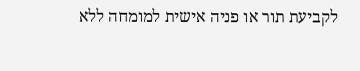לקביעת תור או פניה אישית למומחה ללא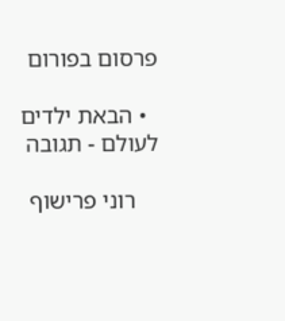פרסום בפורום

  • הבאת ילדים לעולם - תגובה

    רוני פרישוף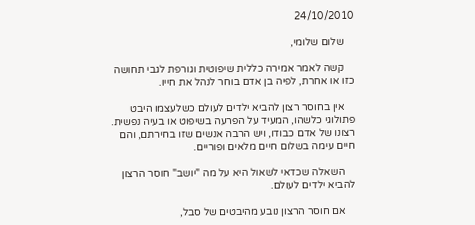24/10/2010

    שלום שלומי,

    קשה לאמר אמירה כללית שיפוטית וגורפת לגבי תחושה כזו או אחרת, לפיה בן אדם בוחר לנהל את חייו.

    אין בחוסר רצון להביא ילדים לעולם כשלעצמו היבט פתולוגי כלשהו, המעיד על הפרעה בשיפוט או בעיה נפשית. רצונו של אדם כבודו, ויש הרבה אנשים שזו בחירתם, והם חיים עימה בשלום חיים מלאים ופוריים.

    השאלה שכדאי לשאול היא על מה "יושב" חוסר הרצון להביא ילדים לעולם.

    אם חוסר הרצון נובע מהיבטים של סבל,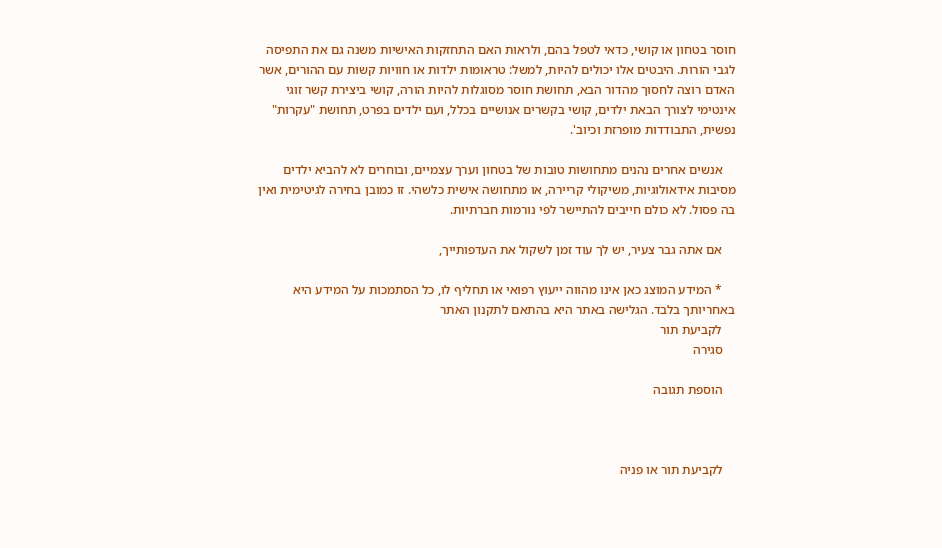חוסר בטחון או קושי, כדאי לטפל בהם, ולראות האם התחזקות האישיות משנה גם את התפיסה לגבי הורות. היבטים אלו יכולים להיות, למשל: טראומות ילדות או חוויות קשות עם ההורים, אשר האדם רוצה לחסוך מהדור הבא, תחושת חוסר מסוגלות להיות הורה, קושי ביצירת קשר זוגי אינטימי לצורך הבאת ילדים, קושי בקשרים אנושיים בכלל, ועם ילדים בפרט, תחושת "עקרות" נפשית, התבודדות מופרזת וכיוב'.

    אנשים אחרים נהנים מתחושות טובות של בטחון וערך עצמיים, ובוחרים לא להביא ילדים מסיבות אידאולוגיות, משיקולי קריירה, או מתחושה אישית כלשהי. זו כמובן בחירה לגיטימית ואין בה פסול. לא כולם חייבים להתיישר לפי נורמות חברתיות.

    אם אתה גבר צעיר, יש לך עוד זמן לשקול את העדפותייך,

    * המידע המוצג כאן אינו מהווה ייעוץ רפואי או תחליף לו, כל הסתמכות על המידע היא באחריותך בלבד. הגלישה באתר היא בהתאם לתקנון האתר
    לקביעת תור
    סגירה

    הוספת תגובה



    לקביעת תור או פניה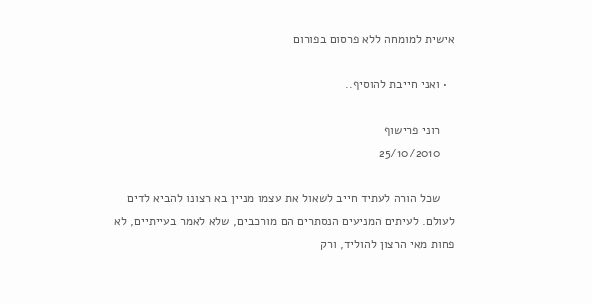אישית למומחה ללא פרסום בפורום

  • ואני חייבת להוסיף..

    רוני פרישוף
    25/10/2010

    שכל הורה לעתיד חייב לשאול את עצמו מניין בא רצונו להביא לדים לעולם. לעיתים המניעים הנסתרים הם מורכבים, שלא לאמר בעייתיים, לא פחות מאי הרצון להוליד, ורק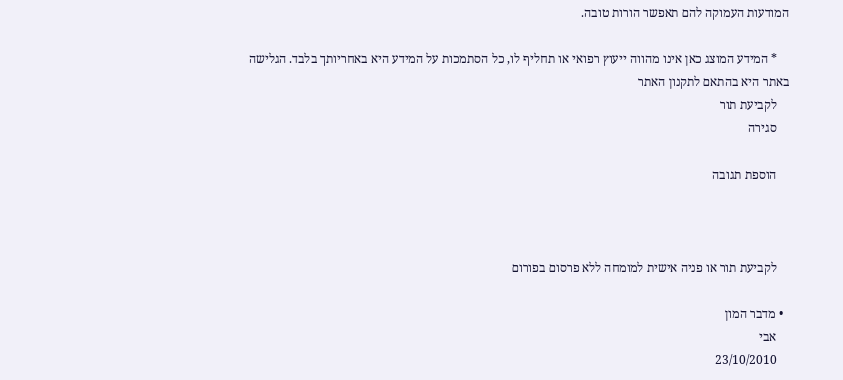המודעות העמוקה להם תאפשר הורות טובה.

    * המידע המוצג כאן אינו מהווה ייעוץ רפואי או תחליף לו, כל הסתמכות על המידע היא באחריותך בלבד. הגלישה באתר היא בהתאם לתקנון האתר
    לקביעת תור
    סגירה

    הוספת תגובה



    לקביעת תור או פניה אישית למומחה ללא פרסום בפורום

  • מדבר המון
    אבי
    23/10/2010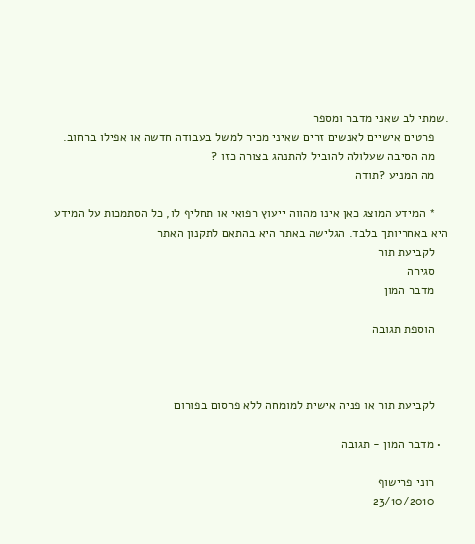.שמתי לב שאני מדבר ומספר
    פרטים אישיים לאנשים זרים שאיני מכיר למשל בעבודה חדשה או אפילו ברחוב.
    מה הסיבה שעלולה להוביל להתנהג בצורה כזו ?
    מה המניע ?תודה

    * המידע המוצג כאן אינו מהווה ייעוץ רפואי או תחליף לו, כל הסתמכות על המידע היא באחריותך בלבד. הגלישה באתר היא בהתאם לתקנון האתר
    לקביעת תור
    סגירה
    מדבר המון

    הוספת תגובה



    לקביעת תור או פניה אישית למומחה ללא פרסום בפורום

  • מדבר המון - תגובה

    רוני פרישוף
    23/10/2010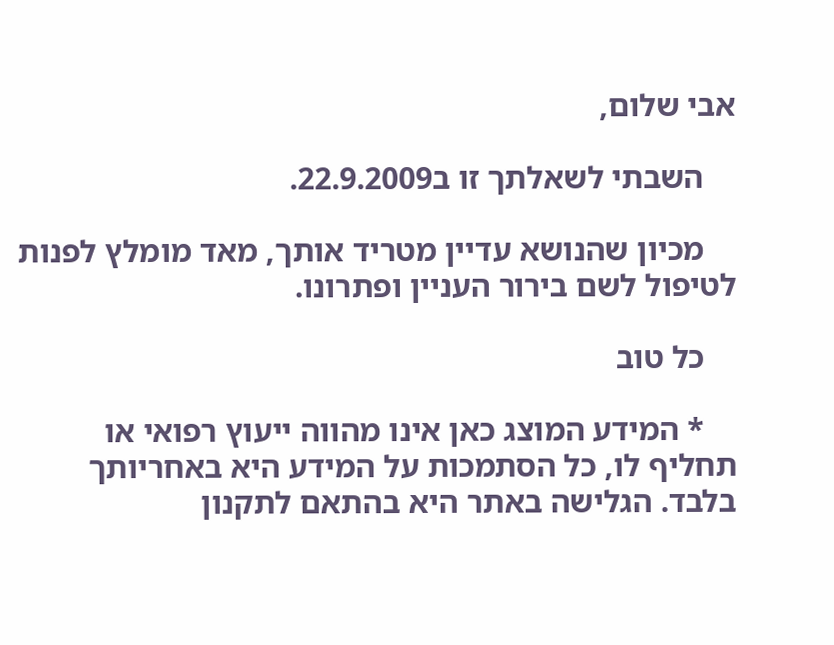אבי שלום,

    השבתי לשאלתך זו ב22.9.2009.

    מכיון שהנושא עדיין מטריד אותך, מאד מומלץ לפנות לטיפול לשם בירור העניין ופתרונו.

    כל טוב

    * המידע המוצג כאן אינו מהווה ייעוץ רפואי או תחליף לו, כל הסתמכות על המידע היא באחריותך בלבד. הגלישה באתר היא בהתאם לתקנון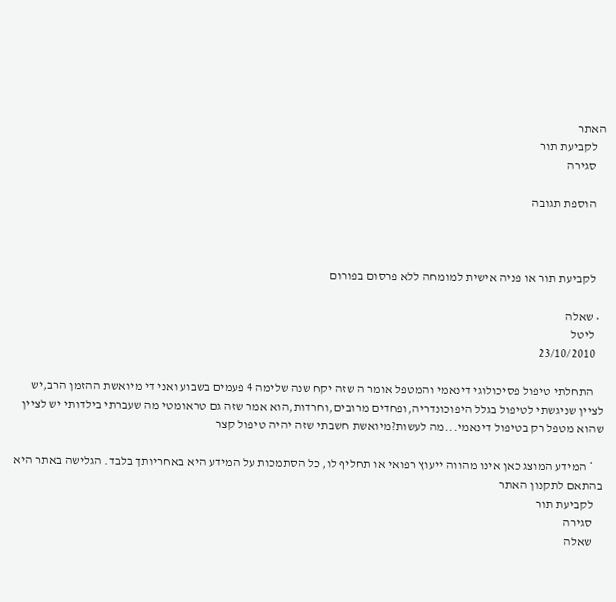האתר
    לקביעת תור
    סגירה

    הוספת תגובה



    לקביעת תור או פניה אישית למומחה ללא פרסום בפורום

  • שאלה
    ליטל
    23/10/2010

    התחלתי טיפול פסיכולוגי דינאמי והמטפל אומר ה שזה יקח שנה שלימה 4 פעמים בשבוע ואני די מיואשת ההזמן הרב,יש לציין שניגשתי לטיפול בגלל היפוכונדריה,ופחדים מרובים,וחרדות,הוא אמר שזה גם טראומטי מה שעברתי בילדותי יש לציין שהוא מטפל רק בטיפול דינאמי...מה לעשות?מיואשת חשבתי שזה יהיה טיפול קצר

    * המידע המוצג כאן אינו מהווה ייעוץ רפואי או תחליף לו, כל הסתמכות על המידע היא באחריותך בלבד. הגלישה באתר היא בהתאם לתקנון האתר
    לקביעת תור
    סגירה
    שאלה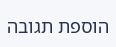הוספת תגובה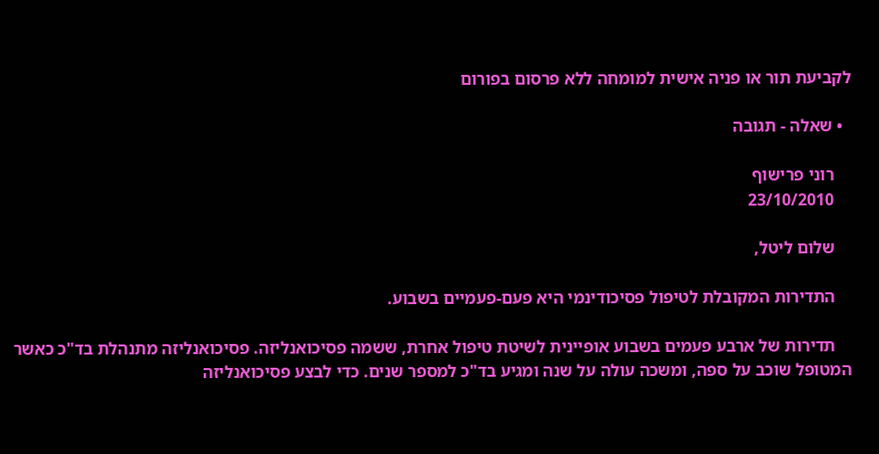לקביעת תור או פניה אישית למומחה ללא פרסום בפורום

  • שאלה - תגובה

    רוני פרישוף
    23/10/2010

    שלום ליטל,

    התדירות המקובלת לטיפול פסיכודינמי היא פעם-פעמיים בשבוע.

    תדירות של ארבע פעמים בשבוע אופיינית לשיטת טיפול אחרת, ששמה פסיכואנליזה. פסיכואנליזה מתנהלת בד"כ כאשר המטופל שוכב על ספה, ומשכה עולה על שנה ומגיע בד"כ למספר שנים. כדי לבצע פסיכואנליזה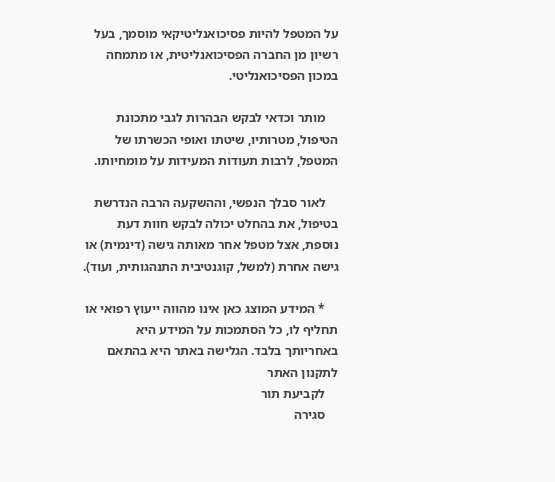על המטפל להיות פסיכואנליטיקאי מוסמך, בעל רשיון מן החברה הפסיכואנליטית, או מתמחה במכון הפסיכואנליטי.

    מותר וכדאי לבקש הבהרות לגבי מתכונת הטיפול, מטרותיו, שיטתו ואופי הכשרתו של המטפל, לרבות תעודות המעידות על מומחיותו.

    לאור סבלך הנפשי, וההשקעה הרבה הנדרשת בטיפול, את בהחלט יכולה לבקש חוות דעת נוספת, אצל מטפל אחר מאותה גישה (דינמית) או גישה אחרת (למשל, קוגנטיבית התנהגותית, ועוד).

    * המידע המוצג כאן אינו מהווה ייעוץ רפואי או תחליף לו, כל הסתמכות על המידע היא באחריותך בלבד. הגלישה באתר היא בהתאם לתקנון האתר
    לקביעת תור
    סגירה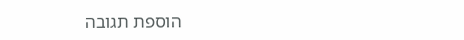הוספת תגובה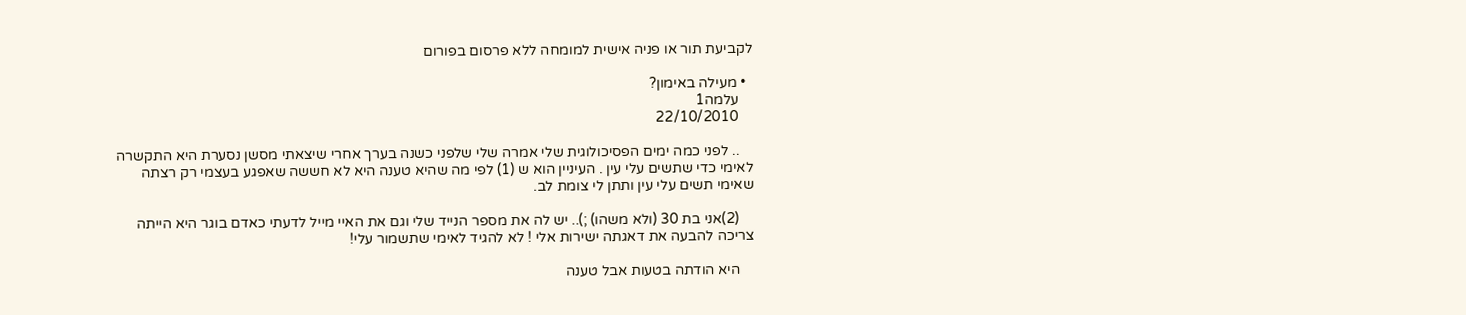לקביעת תור או פניה אישית למומחה ללא פרסום בפורום

  • מעילה באימון?
    עלמה1
    22/10/2010

    .. לפני כמה ימים הפסיכולוגית שלי אמרה שלי שלפני כשנה בערך אחרי שיצאתי מסשן נסערת היא התקשרה לאימי כדי שתשים עלי עין . העיניין הוא ש (1) לפי מה שהיא טענה היא לא חששה שאפגע בעצמי רק רצתה שאימי תשים עלי עין ותתן לי צומת לב.

    (2)אני בת 30 (ולא משהו) ;).. יש לה את מספר הנייד שלי וגם את האיי מייל לדעתי כאדם בוגר היא הייתה צריכה להבעה את דאגתה ישירות אלי ! לא להגיד לאימי שתשמור עלי!

    היא הודתה בטעות אבל טענה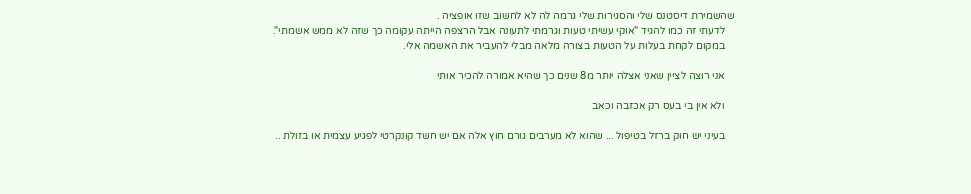שהשמירת דיסטנס שלי והסגירות שלי גרמה לה לא לחשוב שזו אופציה .
    לדעתי זה כמו להגיד "אוקי עשיתי טעות וגרמתי לתעונה אבל הרצפה הייתה עקומה כך שזה לא ממש אשמתי".
    במקום לקחת בעלות על הטעות בצורה מלאה מבלי להעביר את האשמה אלי.

    אני רוצה לציין שאני אצלה יותר מ8 שנים כך שהיא אמורה להכיר אותי

    ולא אין בי בעס רק אכזבה וכאב

    בעיני יש חוק ברזל בטיפול ... שהוא לא מערבים גורם חוץ אלה אם יש חשד קונקרטי לפגיע עצמית או בזולת ..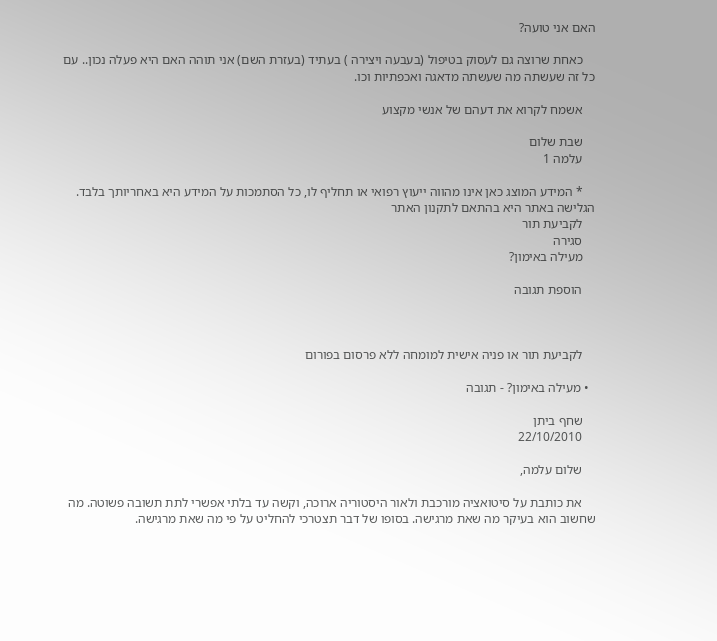האם אני טועה?

    כאחת שרוצה גם לעסוק בטיפול (בעבעה ויצירה ) בעתיד (בעזרת השם) אני תוהה האם היא פעלה נכון.. עם כל זה שעשתה מה שעשתה מדאגה ואכפתיות וכו.

    אשמח לקרוא את דעהם של אנשי מקצוע

    שבת שלום
    עלמה 1

    * המידע המוצג כאן אינו מהווה ייעוץ רפואי או תחליף לו, כל הסתמכות על המידע היא באחריותך בלבד. הגלישה באתר היא בהתאם לתקנון האתר
    לקביעת תור
    סגירה
    מעילה באימון?

    הוספת תגובה



    לקביעת תור או פניה אישית למומחה ללא פרסום בפורום

  • מעילה באימון? - תגובה

    שחף ביתן
    22/10/2010

    שלום עלמה,

    את כותבת על סיטואציה מורכבת ולאור היסטוריה ארוכה, וקשה עד בלתי אפשרי לתת תשובה פשוטה. מה שחשוב הוא בעיקר מה שאת מרגישה. בסופו של דבר תצטרכי להחליט על פי מה שאת מרגישה.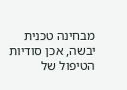מבחינה טכנית יבשה, אכן סודיות הטיפול של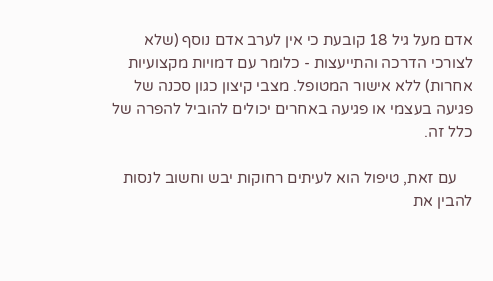אדם מעל גיל 18 קובעת כי אין לערב אדם נוסף (שלא לצורכי הדרכה והתייעצות - כלומר עם דמויות מקצועיות אחרות) ללא אישור המטופל. מצבי קיצון כגון סכנה של פגיעה בעצמי או פגיעה באחרים יכולים להוביל להפרה של כלל זה.

    עם זאת, טיפול הוא לעיתים רחוקות יבש וחשוב לנסות להבין את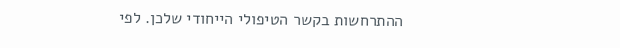ההתרחשות בקשר הטיפולי הייחודי שלכן. לפי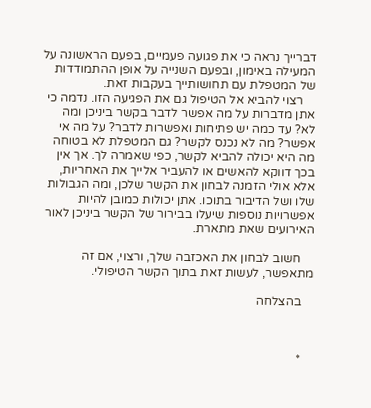דברייך נראה כי את פגועה פעמיים, בפעם הראשונה על המעילה באימון, ובפעם השנייה על אופן ההתמודדות של המטפלת עם תחושותייך בעקבות זאת.
    רצוי להביא אל הטיפול גם את הפגיעה הזו. נדמה כי אתן מדברות על מה אפשר לדבר בקשר ביניכן ומה לא? עד כמה יש פתיחות ואפשרות לדבר? על מה אי אפשר? מה לא נכנס לקשר? גם המטפלת לא בטוחה מה היא יכולה להביא לקשר, כפי שאמרה לך. אך אין בכך דווקא להאשים או להעביר אלייך את האחריות, אלא אולי הזמנה לבחון את הקשר שלכן, ומה הגבולות שלו ושל הדיבור בתוכו. אתן יכולות כמובן להיות אפשרויות נוספות שיעלו בבירור של הקשר ביניכן לאור האירועים שאת מתארת.

    חשוב לבחון את האכזבה שלך, ורצוי, אם זה מתאפשר, לעשות זאת בתוך הקשר הטיפולי.

    בהצלחה



    *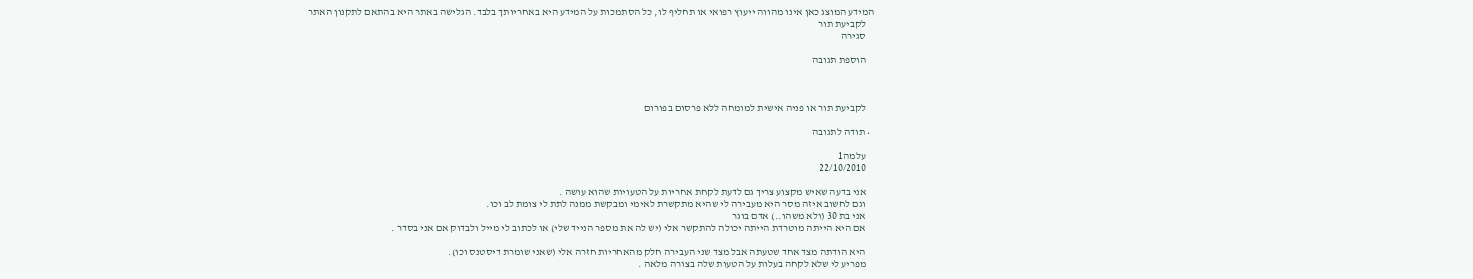המידע המוצג כאן אינו מהווה ייעוץ רפואי או תחליף לו, כל הסתמכות על המידע היא באחריותך בלבד. הגלישה באתר היא בהתאם לתקנון האתר
    לקביעת תור
    סגירה

    הוספת תגובה



    לקביעת תור או פניה אישית למומחה ללא פרסום בפורום

  • תודה לתגובה

    עלמה1
    22/10/2010

    אני בדעה שאיש מקצוע צריך גם לדעת לקחת אחריות על הטעויות שהוא עושה .
    וגם לחשוב איזה מסר היא מעבירה לי שהיא מתקשרת לאימי ומבקשת ממנה לתת לי צומת לב וכו.
    אני בת 30 (ולא משהו..) אדם בוגר
    אם היא הייתה מוטרדת הייתה יכולה להתקשר אלי (יש לה את מספר הנייד שלי) או לכתוב לי מייל ולבדוק אם אני בסדר .

    היא הודתה מצד אחד שטעתה אבל מצד שני העבירה חלק מהאחריות חזרה אלי (שאני שומרת דיסטנס וכו).
    מפריע לי שלא לקחה בעלות על הטעות שלה בצורה מלאה .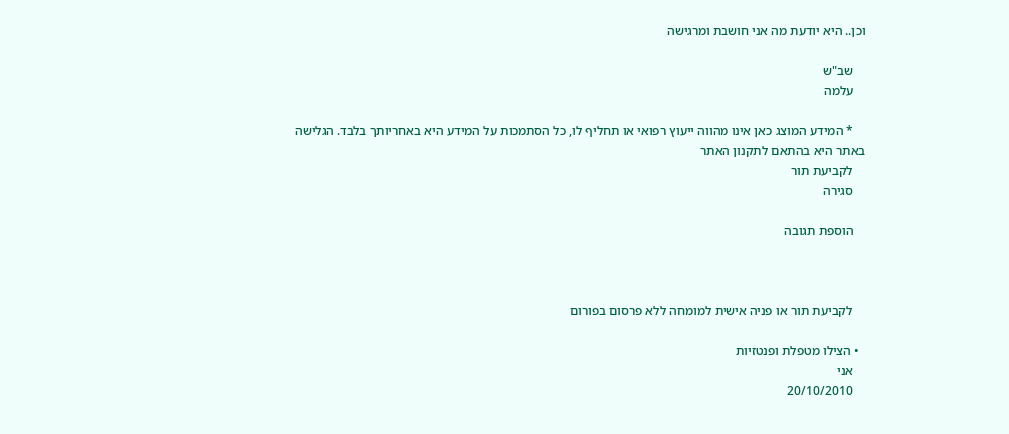וכן.. היא יודעת מה אני חושבת ומרגישה

    שב"ש
    עלמה

    * המידע המוצג כאן אינו מהווה ייעוץ רפואי או תחליף לו, כל הסתמכות על המידע היא באחריותך בלבד. הגלישה באתר היא בהתאם לתקנון האתר
    לקביעת תור
    סגירה

    הוספת תגובה



    לקביעת תור או פניה אישית למומחה ללא פרסום בפורום

  • הצילו מטפלת ופנטזיות
    אני
    20/10/2010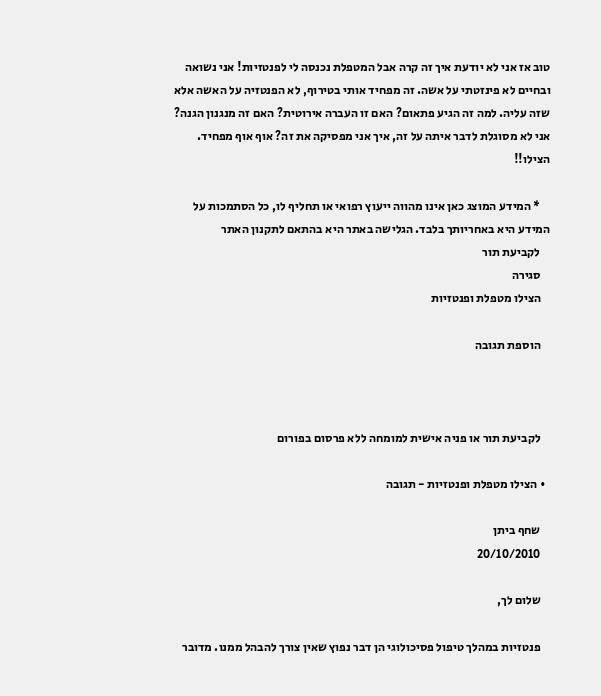טוב אז אני לא יודעת איך זה קרה אבל המטפלת נכנסה לי לפנטזיות! אני נשואה ובחיים לא פינזטתי על אשה. זה מפחיד אותי בטירוף, לא הפנטזיה על האשה אלא שזה עליה. למה זה הגיע פתאום? האם זו העברה אירוטית? האם זה מנגנון הגנה? אני לא מסוגלת לדבר איתה על זה, איך אני מפסיקה את זה? אוף אוף מפחיד. הצילו!!

    * המידע המוצג כאן אינו מהווה ייעוץ רפואי או תחליף לו, כל הסתמכות על המידע היא באחריותך בלבד. הגלישה באתר היא בהתאם לתקנון האתר
    לקביעת תור
    סגירה
    הצילו מטפלת ופנטזיות

    הוספת תגובה



    לקביעת תור או פניה אישית למומחה ללא פרסום בפורום

  • הצילו מטפלת ופנטזיות - תגובה

    שחף ביתן
    20/10/2010

    שלום לך,

    פנטזיות במהלך טיפול פסיכולוגי הן דבר נפוץ שאין צורך להבהל ממנו. מדובר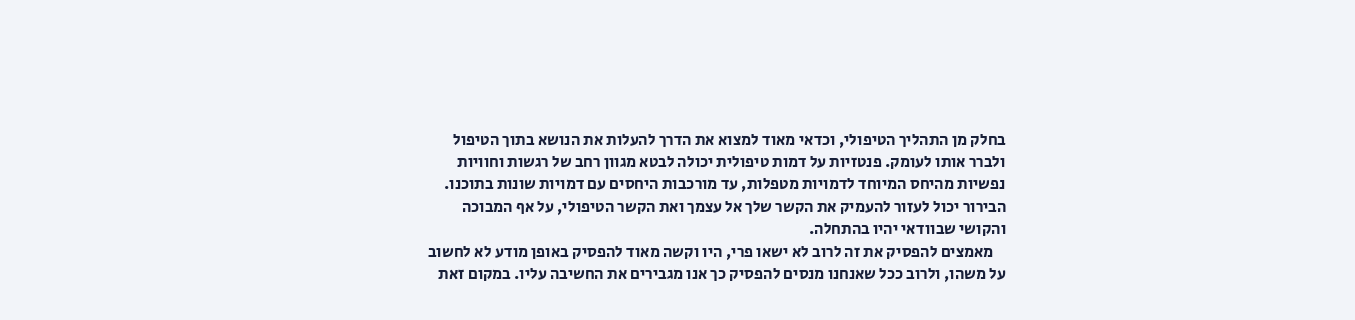בחלק מן התהליך הטיפולי, וכדאי מאוד למצוא את הדרך להעלות את הנושא בתוך הטיפול ולברר אותו לעומק. פנטזיות על דמות טיפולית יכולה לבטא מגוון רחב של רגשות וחוויות נפשיות מהיחס המיוחד לדמויות מטפלות, עד מורכבות היחסים עם דמויות שונות בתוכנו. הבירור יכול לעזור להעמיק את הקשר שלך אל עצמך ואת הקשר הטיפולי, על אף המבוכה והקושי שבוודאי יהיו בהתחלה.
    מאמצים להפסיק את זה לרוב לא ישאו פרי, היו וקשה מאוד להפסיק באופן מודע לא לחשוב על משהו, ולרוב ככל שאנחנו מנסים להפסיק כך אנו מגבירים את החשיבה עליו. במקום זאת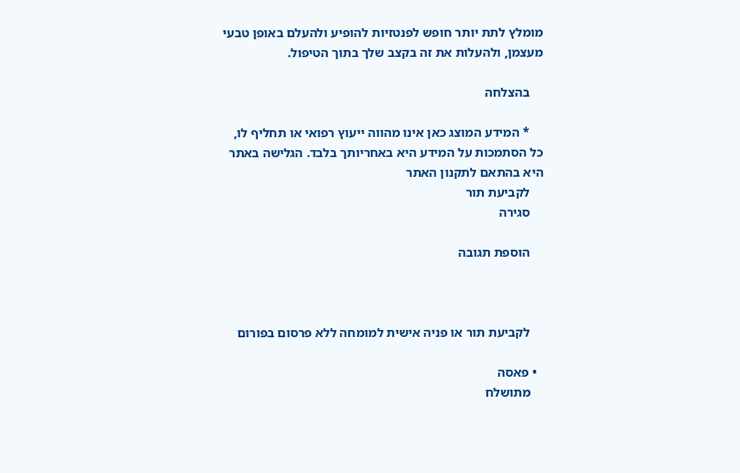מומלץ לתת יותר חופש לפנטזיות להופיע ולהעלם באופן טבעי מעצמן, ולהעלות את זה בקצב שלך בתוך הטיפול.

    בהצלחה

    * המידע המוצג כאן אינו מהווה ייעוץ רפואי או תחליף לו, כל הסתמכות על המידע היא באחריותך בלבד. הגלישה באתר היא בהתאם לתקנון האתר
    לקביעת תור
    סגירה

    הוספת תגובה



    לקביעת תור או פניה אישית למומחה ללא פרסום בפורום

  • פאסה
    מתושלח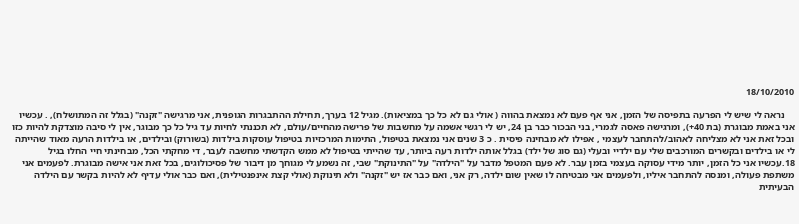18/10/2010

    נראה לי שיש לי הפרעה בתפיסה של הזמן, אני אף פעם לא נמצאת בהווה ( אולי גם לא כל כך במציאות). מגיל 12 בערך, תחילת ההתבגרות הגופנית, אני מרגישה "זקנה" (בגלל זה המתושלח), . עכשיו אני באמת מבוגרת (בת 40+), ומרגישה פאסה לגמרי, בני הבכור כבר בן 24, יש לי רגשי אשמה על מחשבות של פרישה מהחיים/עולם, לא תכננתי לחיות עד גיל כל כך מבוגר, אין לי סיבה מוצדקת להיות כזו ובכל זאת אני לא מצליחה לאהוב/להתחבר לעצמי , אפילו לא מבחינה פיסית . כ 3 שנים אני נמצאת בטיפול, התימות המרכזיות בטיפול עוסקות בילדות (בשורוק) ובילדים, או בילדות הרעה מאוד שהייתה לי או בילדים ובקשרים המורכבים שלי עם ילדיי ובעלי (גם סוג של ילד) בגלל אותה ילדות רעה ביותר, עד שהייתי בטיפול לא ממש הקדשתי מחשבה לעבר, די מחקתי הכל, מבחינתי חיי החלו בגיל 18.עכשיו אני כל הזמן, יותר מידי עסוקה בעצמי בזמן עבר. לא פעם המטפל מדבר על "הילדה" על "התינוקת" שבי, זה נשמע לי מגוחך מן דיבור של פסיכולוגים, בכל זאת אני אישה מבוגרת. לפעמים אני משתפת פעולה, ומנסה להתחבר איליו, ולפעמים אני מבטיחה לו שאין שום ילדה, רק אני, ואם כבר אז יש "זקנה" ולא תינוקת (אולי קצת אינפנטילית), ואם כבר אולי עדיף לא להיות בקשר עם הילדה הבעיתית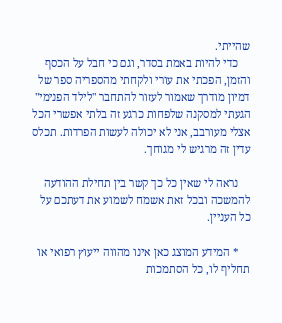שהייתי.
    כדי להיות באמת בסדר, וגם כי חבל על הכסף והזמן, הפכתי את עורי ולקחתי מהספריה ספר של דמיון מודרך שאמור לעזור להתחבר "לילד הפנימי" הגעתי למסקנה שלפחות כרגע זה בלתי אפשרי הכל אצלי מעורבב, אני לא יכולה לעשות הפרדות. תכלס עדין זה מרגיש לי מגוחך.

    נראה לי שאין כל כך קשר בין תחילת ההודעה להמשכה ובכל זאת אשמח לשמוע את דעתכם על כל העניין.

    * המידע המוצג כאן אינו מהווה ייעוץ רפואי או תחליף לו, כל הסתמכות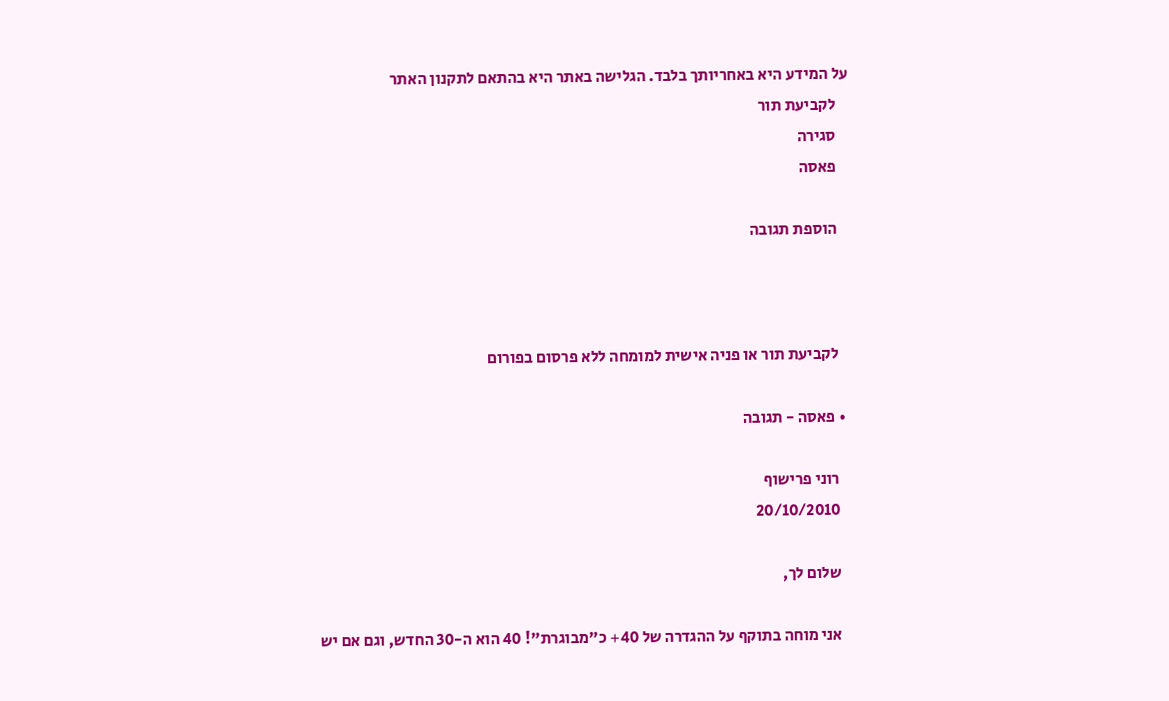על המידע היא באחריותך בלבד. הגלישה באתר היא בהתאם לתקנון האתר
    לקביעת תור
    סגירה
    פאסה

    הוספת תגובה



    לקביעת תור או פניה אישית למומחה ללא פרסום בפורום

  • פאסה - תגובה

    רוני פרישוף
    20/10/2010

    שלום לך,

    אני מוחה בתוקף על ההגדרה של 40+ כ"מבוגרת"! 40 הוא ה-30 החדש, וגם אם יש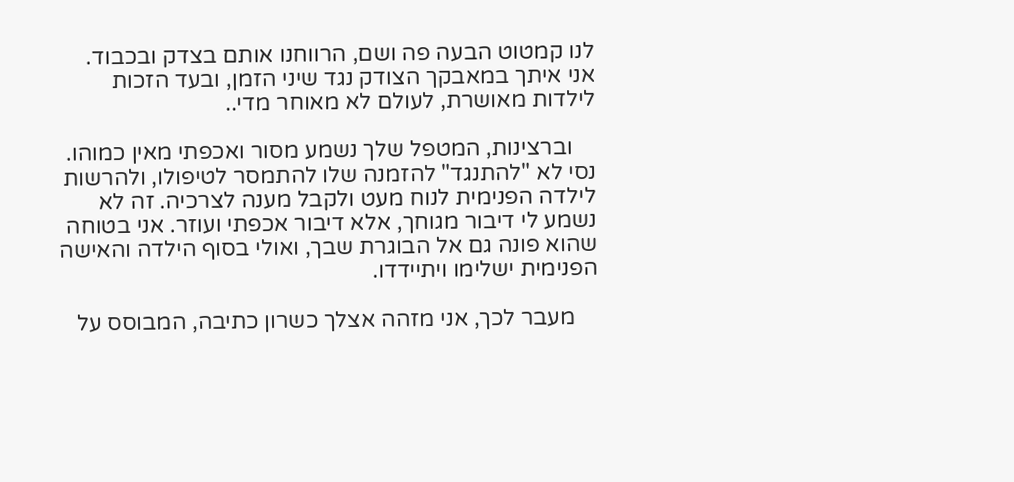לנו קמטוט הבעה פה ושם, הרווחנו אותם בצדק ובכבוד. אני איתך במאבקך הצודק נגד שיני הזמן, ובעד הזכות לילדות מאושרת, לעולם לא מאוחר מדי..

    וברצינות, המטפל שלך נשמע מסור ואכפתי מאין כמוהו. נסי לא "להתנגד" להזמנה שלו להתמסר לטיפולו, ולהרשות לילדה הפנימית לנוח מעט ולקבל מענה לצרכיה. זה לא נשמע לי דיבור מגוחך, אלא דיבור אכפתי ועוזר. אני בטוחה שהוא פונה גם אל הבוגרת שבך, ואולי בסוף הילדה והאישה הפנימית ישלימו ויתיידדו.

    מעבר לכך, אני מזהה אצלך כשרון כתיבה, המבוסס על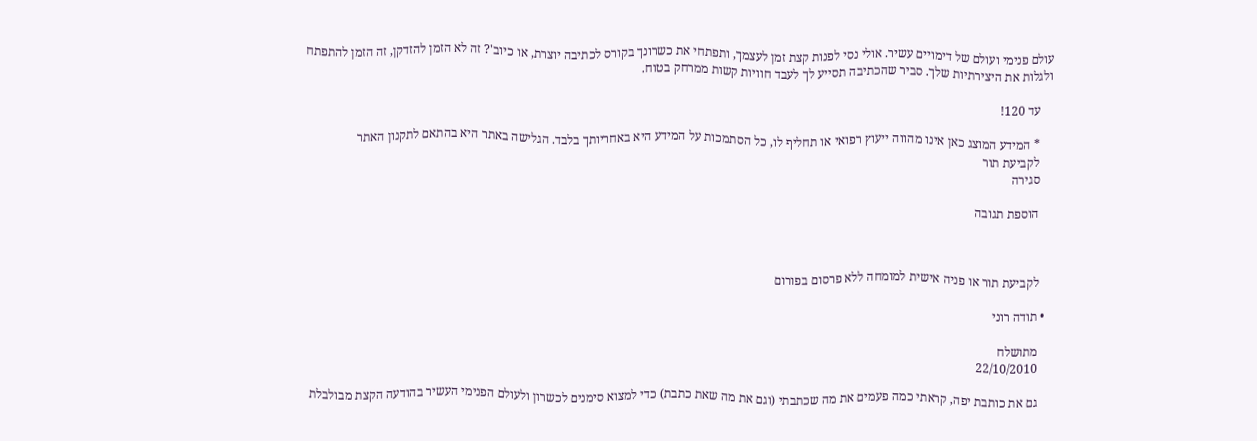עולם פנימי ועולם של דימויים עשיר. אולי נסי לפנות קצת זמן לעצמך, ותפתחי את כשרונך בקורס לכתיבה יוצרת, או כיוב'? זה לא הזמן להזדקן, זה הזמן להתפתח ולגלות את היצירתיות שלך. סביר שהכתיבה תסייע לך לעבד חוויות קשות ממרחק בטוח.

    עד 120!

    * המידע המוצג כאן אינו מהווה ייעוץ רפואי או תחליף לו, כל הסתמכות על המידע היא באחריותך בלבד. הגלישה באתר היא בהתאם לתקנון האתר
    לקביעת תור
    סגירה

    הוספת תגובה



    לקביעת תור או פניה אישית למומחה ללא פרסום בפורום

  • תודה רוני

    מתושלח
    22/10/2010

    גם את כותבת יפה, קראתי כמה פעמים את מה שכתבתי (וגם את מה שאת כתבת) כדי למצוא סימנים לכשרון ולעולם הפנימי העשיר בהודעה הקצת מבולבלת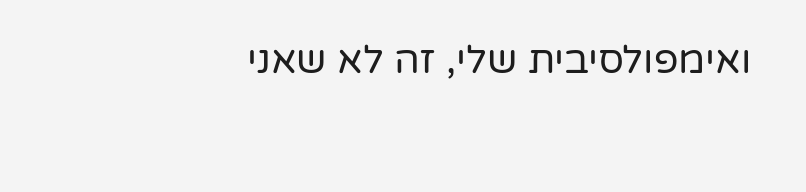ואימפולסיבית שלי, זה לא שאני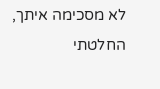לא מסכימה איתך, החלטתי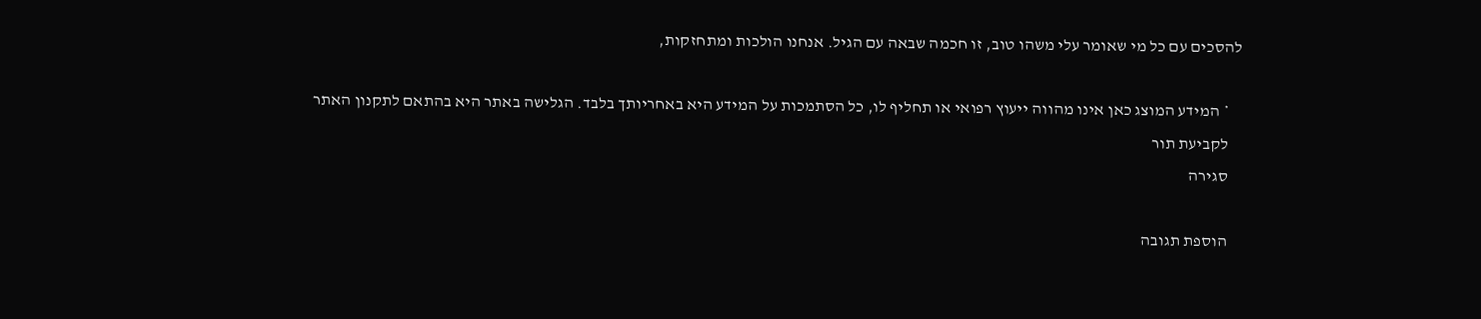להסכים עם כל מי שאומר עלי משהו טוב, זו חכמה שבאה עם הגיל. אנחנו הולכות ומתחזקות,

    * המידע המוצג כאן אינו מהווה ייעוץ רפואי או תחליף לו, כל הסתמכות על המידע היא באחריותך בלבד. הגלישה באתר היא בהתאם לתקנון האתר
    לקביעת תור
    סגירה

    הוספת תגובה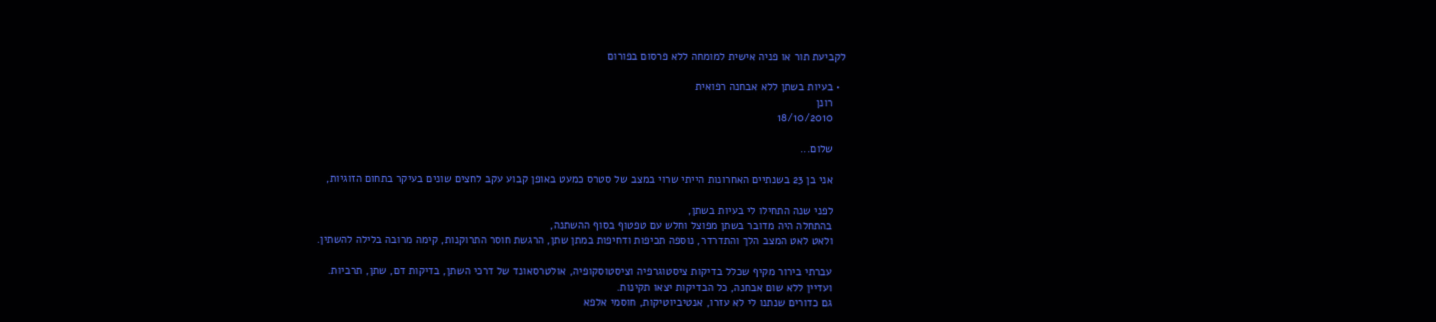לקביעת תור או פניה אישית למומחה ללא פרסום בפורום

  • בעיות בשתן ללא אבחנה רפואית
    רונן
    18/10/2010

    שלום...

    אני בן 23 בשנתיים האחרונות הייתי שרוי במצב של סטרס כמעט באופן קבוע עקב לחצים שונים בעיקר בתחום הזוגיות,

    לפני שנה התחילו לי בעיות בשתן,
    בהתחלה היה מדובר בשתן מפוצל וחלש עם טפטוף בסוף ההשתנה,
    ולאט לאט המצב הלך והתדרדר, נוספה תכיפות ודחיפות במתן שתן, הרגשת חוסר התרוקנות, קימה מרובה בלילה להשתין.

    עברתי בירור מקיף שכלל בדיקות ציסטוגרפיה וציסטוסקופיה, אולטרסאונד של דרכי השתן, בדיקות דם, שתן, תרביות.
    ועדיין ללא שום אבחנה, כל הבדיקות יצאו תקינות.
    גם כדורים שנתנו לי לא עזרו, אנטיביוטיקות, חוסמי אלפא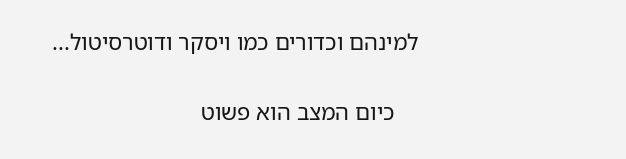למינהם וכדורים כמו ויסקר ודוטרסיטול...

    כיום המצב הוא פשוט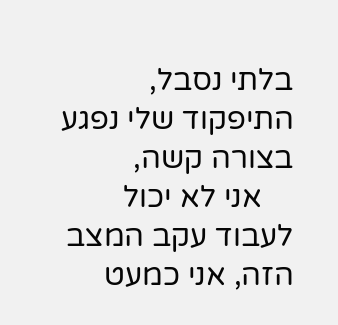בלתי נסבל, התיפקוד שלי נפגע בצורה קשה,
    אני לא יכול לעבוד עקב המצב הזה, אני כמעט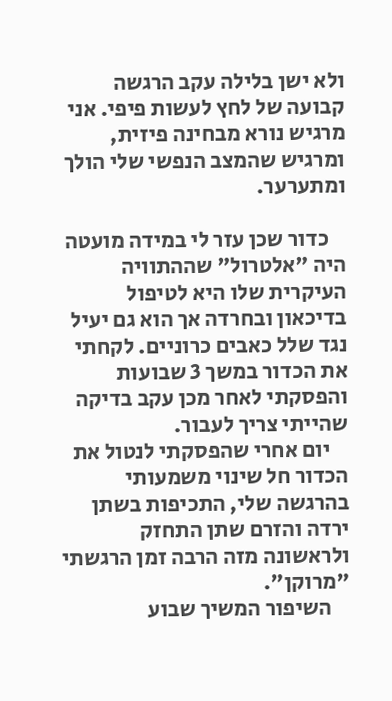ולא ישן בלילה עקב הרגשה קבועה של לחץ לעשות פיפי. אני מרגיש נורא מבחינה פיזית, ומרגיש שהמצב הנפשי שלי הולך ומתערער.

    כדור שכן עזר לי במידה מועטה היה "אלטרול" שההתוויה העיקרית שלו היא לטיפול בדיכאון ובחרדה אך הוא גם יעיל נגד שלל כאבים כרוניים. לקחתי את הכדור במשך 3 שבועות והפסקתי לאחר מכן עקב בדיקה שהייתי צריך לעבור.
    יום אחרי שהפסקתי לנטול את הכדור חל שינוי משמעותי בהרגשה שלי, התכיפות בשתן ירדה והזרם שתן התחזק ולראשונה מזה הרבה זמן הרגשתי "מרוקן".
    השיפור המשיך שבוע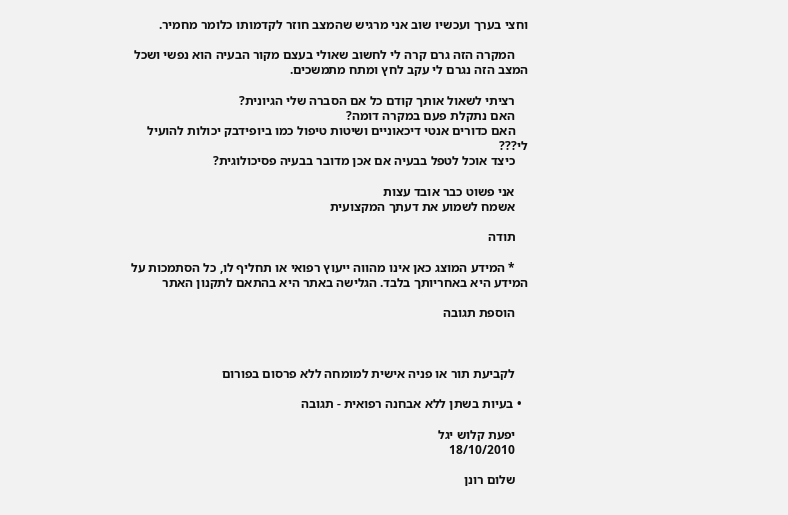וחצי בערך ועכשיו שוב אני מרגיש שהמצב חוזר לקדמותו כלומר מחמיר.

    המקרה הזה גרם קרה לי לחשוב שאולי בעצם מקור הבעיה הוא נפשי ושכל המצב הזה נגרם לי עקב לחץ ומתח מתמשכים.

    רציתי לשאול אותך קודם כל אם הסברה שלי הגיונית?
    האם נתקלת פעם במקרה דומה?
    האם כדורים אנטי דיכאוניים ושיטות טיפול כמו ביופידבק יכולות להועיל לי???
    כיצד אוכל לטפל בבעיה אם אכן מדובר בבעיה פסיכולוגית?

    אני פשוט כבר אובד עצות
    אשמח לשמוע את דעתך המקצועית

    תודה

    * המידע המוצג כאן אינו מהווה ייעוץ רפואי או תחליף לו, כל הסתמכות על המידע היא באחריותך בלבד. הגלישה באתר היא בהתאם לתקנון האתר

    הוספת תגובה



    לקביעת תור או פניה אישית למומחה ללא פרסום בפורום

  • בעיות בשתן ללא אבחנה רפואית - תגובה

    יפעת קלוש יגל
    18/10/2010

    שלום רונן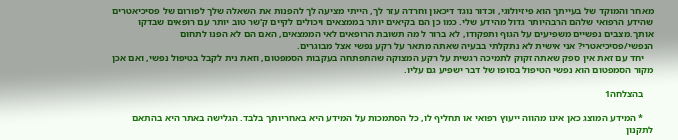מאחר והמוקד של בעייתך הוא פיזיולוגי, וכדור נוגד דיכאון וחרדה עזר לך, הייתי מציעה לך להפנות את השאלה שלך לפורום של פסיכיאטרים שהידע הרפואי שלהם הרבהיותר גדול מהידע שלי. כמו כן הם בקיאים יותר בממצאים ויכולים לקיים ק'שר טוב יותר עם רופאים שבדקו אותך.מצבים נפשיים משפיעים על הגוף ותפקודו, לא ברור ל מה תשובת הרופאים לאי הממצאים, האם הם לא הפנו לתחום הנפשי/פסיכיאטרי? אני אישית לא נתקלתי בבעיה שאתה מתאר על רקע נפשי אצל מבוגרים.
    יחד עם זאת אין ספק שאתה זקוק לתמיכה רגשית על רקע המצוקה שהתפתחה בעקבות הסמפטום, וזאת נית לקבל בטיפול נפשי, ואם אכן מקור הסמפטום הוא נפשי הטיפול בסופו של דבר ישפיע גם עליו.

    בהצלחה1

    * המידע המוצג כאן אינו מהווה ייעוץ רפואי או תחליף לו, כל הסתמכות על המידע היא באחריותך בלבד. הגלישה באתר היא בהתאם לתקנון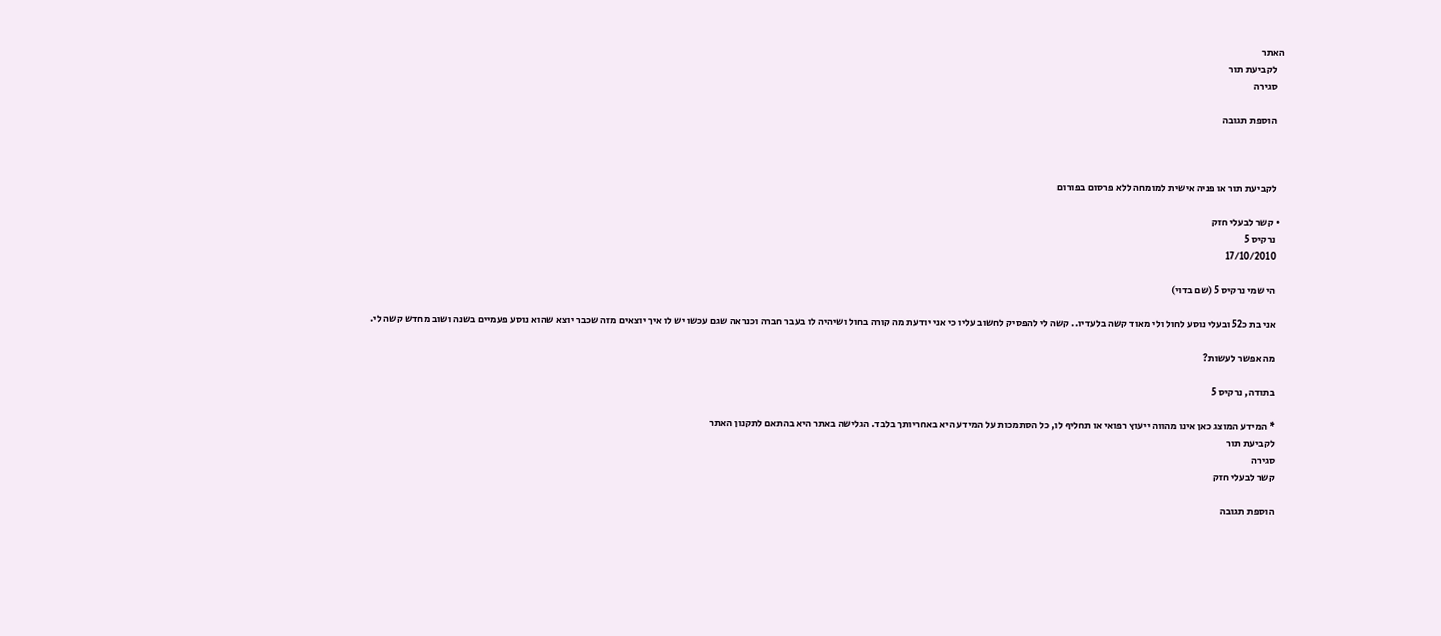האתר
    לקביעת תור
    סגירה

    הוספת תגובה



    לקביעת תור או פניה אישית למומחה ללא פרסום בפורום

  • קשר לבעלי חזק
    נרקיס 5
    17/10/2010

    הי שמי נרקיס 5 (שם בדוי)

    אני בת כ52 ובעלי נוסע לחול ולי מאוד קשה בלעדיו.. קשה לי להפסיק לחשוב עליו כי אני יודעת מה קורה בחול ושיהיה לו בעבר חברה וכנראה שגם עכשו יש לו איך יוצאים מזה שכבר יוצא שהוא נוסע פעמיים בשנה ושוב מחדש קשה לי.

    מה אפשר לעשות?

    בתודה, נרקיס 5

    * המידע המוצג כאן אינו מהווה ייעוץ רפואי או תחליף לו, כל הסתמכות על המידע היא באחריותך בלבד. הגלישה באתר היא בהתאם לתקנון האתר
    לקביעת תור
    סגירה
    קשר לבעלי חזק

    הוספת תגובה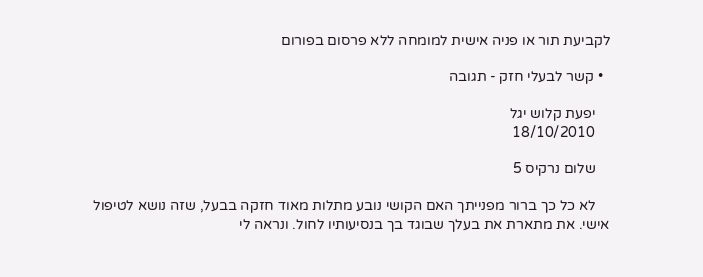לקביעת תור או פניה אישית למומחה ללא פרסום בפורום

  • קשר לבעלי חזק - תגובה

    יפעת קלוש יגל
    18/10/2010

    שלום נרקיס 5

    לא כל כך ברור מפנייתך האם הקושי נובע מתלות מאוד חזקה בבעל, שזה נושא לטיפול אישי. את מתארת את בעלך שבוגד בך בנסיעותיו לחול. ונראה לי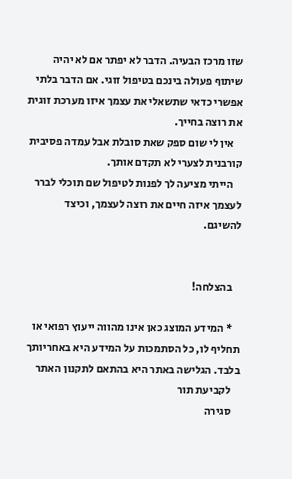שזו מרכז הבעיה. הדבר לא יפתר אם לא יהיה שיתוף פעולה בינכם בטיפול זוגי. אם הדבר בלתי אפשרי כדאי שתשאלי את עצמך איזו מערכת זוגית את רוצה בחייך.
    אין לי שום ספק שאת סובלת אבל עמדה פסיבית קורבנית לצערי לא תקדם אותך.
    הייתי מציעה לך לפנות לטיפול שם תוכלי לברר לעצמך איזה חיים את רוצה לעצמך, וכיצד להשיגם.


    בהצלחה!

    * המידע המוצג כאן אינו מהווה ייעוץ רפואי או תחליף לו, כל הסתמכות על המידע היא באחריותך בלבד. הגלישה באתר היא בהתאם לתקנון האתר
    לקביעת תור
    סגירה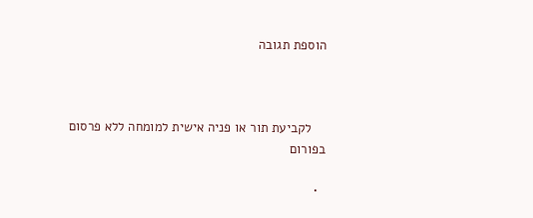הוספת תגובה



    לקביעת תור או פניה אישית למומחה ללא פרסום בפורום

  •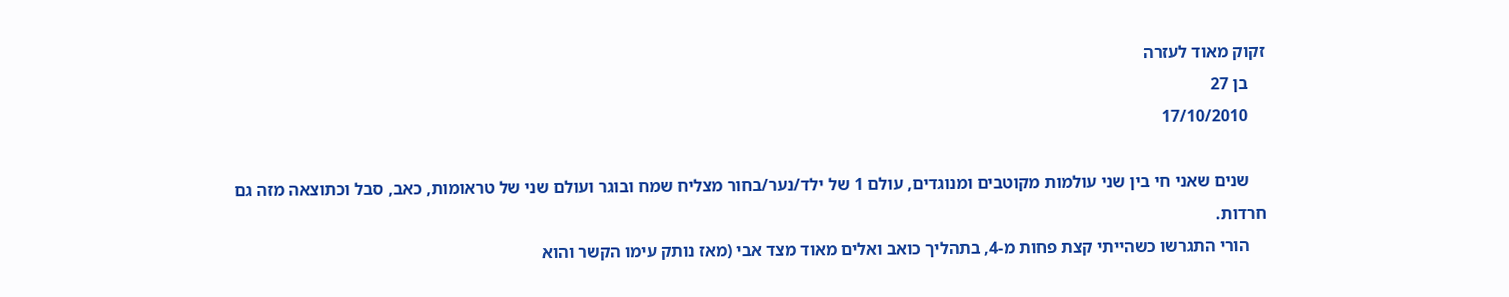זקוק מאוד לעזרה
    בן 27
    17/10/2010

    שנים שאני חי בין שני עולמות מקוטבים ומנוגדים, עולם 1 של ילד/נער/בחור מצליח שמח ובוגר ועולם שני של טראומות, כאב, סבל וכתוצאה מזה גם חרדות.
    הורי התגרשו כשהייתי קצת פחות מ-4, בתהליך כואב ואלים מאוד מצד אבי (מאז נותק עימו הקשר והוא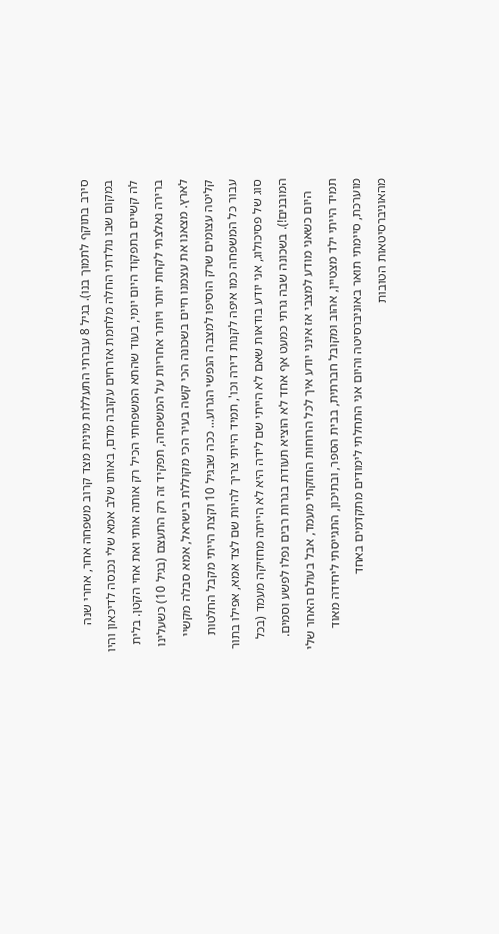סירב בתוקף לתמוך בנו). בגיל 8 עברתי התעללות מינית מצד קרוב משפחה אחר, אחרי שנה במקום שבו נולדתי החלה מלחמת אזרחים עקובה מדם, באותו שלב אמא שלי נכנסה לדיכאון והיו לה קשיים בתפקוד היום יומי, בעוד שהתא המשפחתי הכיל רק אותה אותי ואת אחי הקטן. בלית ברירה נאלצתי לקחת יותר ויותר אחריות על המשפחה, תפקיד זה רק התעצם (בגיל 10) כשעלינו לארץ. מצאנו את עצמנו חיים בשכונה הכי קשה בעיר הכי מקוללת בישראל, אמא סבלה מקשיי קליטה עצומים שרק הוסיפו למצבה הנפשי הגרוע... ככה שבגיל 10 וקצת הייתי מקבל החלטות עבור כל המשפחה כמו איפה לקנות דירה וכו', תמיד הייתי צריך להיות שם לצד אמא, אפילו בתור סוג של פסיכולוג, אני יודע בודאות שאם לא הייתי שם לידה היא לא הייתה מחזיקה מעמד (בכל המובנים!). בשכונה שבה גרתי כמעט אף אחד לא הוציא תעודת בגרות רבים נפלו לפשע וסמים.
    היום כשאני מודע למצבי אז אינני יודע איך לכל הרוחות החזקתי מעמד, אבל בעולם האחר שלי תמיד הייתי ילד מצטיין, אהוב ומקובל חברתית, בבית הספר, ובתיכון, התגייסתי ליחידה מאוד מוערכת, סיימתי תואר באוניברסיטה והיום אני התחלתי לימודים מתקדמים באחד מהאוניברסיטאות הטובות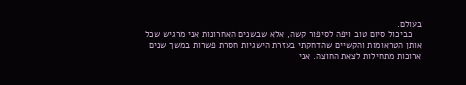בעולם.
    כביכול סיום טוב ויפה לסיפור קשה, אלא שבשנים האחרונות אני מרגיש שכל אותן הטראומות והקשיים שהדחקתי בעזרת הישגיות חסרת פשרות במשך שנים ארוכות מתחילות לצאת החוצה. אני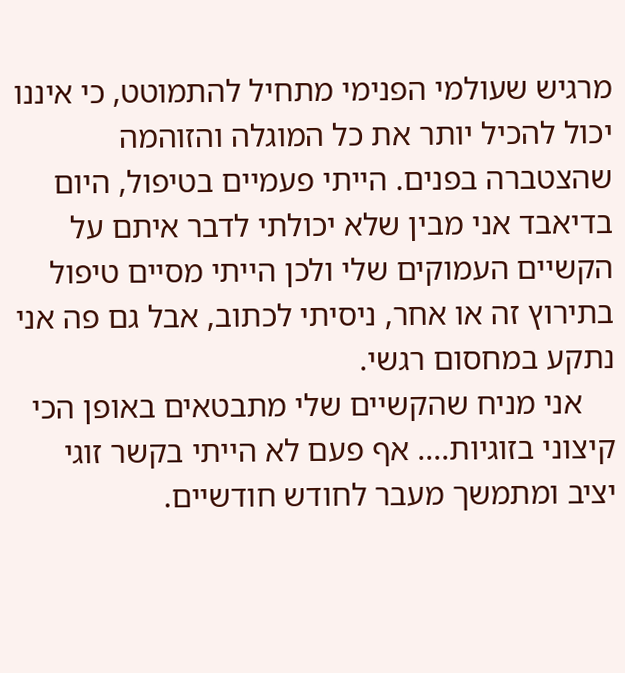מרגיש שעולמי הפנימי מתחיל להתמוטט, כי איננו יכול להכיל יותר את כל המוגלה והזוהמה שהצטברה בפנים. הייתי פעמיים בטיפול, היום בדיאבד אני מבין שלא יכולתי לדבר איתם על הקשיים העמוקים שלי ולכן הייתי מסיים טיפול בתירוץ זה או אחר, ניסיתי לכתוב, אבל גם פה אני נתקע במחסום רגשי.
    אני מניח שהקשיים שלי מתבטאים באופן הכי קיצוני בזוגיות.... אף פעם לא הייתי בקשר זוגי יציב ומתמשך מעבר לחודש חודשיים.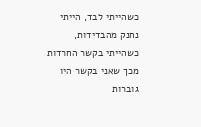כשהייתי לבד, הייתי נחנק מהבדידות, כשהייתי בקשר החרדות מכך שאני בקשר היו גוברות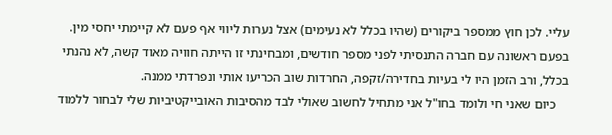עליי. לכן חוץ ממספר ביקורים (שהיו בכלל לא נעימים) אצל נערות ליווי אף פעם לא קיימתי יחסי מין. בפעם ראשונה עם חברה התנסיתי לפני מספר חודשים, ומבחינתי זו הייתה חוויה מאוד קשה, לא נהנתי בכלל, ורב הזמן היו לי בעיות בחדירה/זקפה, החרדות שוב הכריעו אותי ונפרדתי ממנה.
    כיום שאני חי ולומד בחו"ל אני מתחיל לחשוב שאולי לבד מהסיבות האובייקטיביות שלי לבחור ללמוד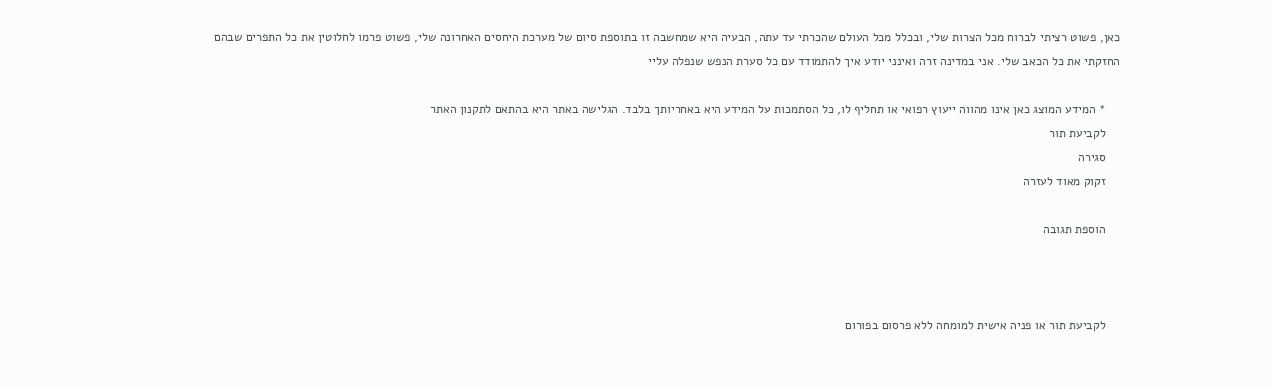כאן, פשוט רציתי לברוח מכל הצרות שלי, ובכלל מכל העולם שהכרתי עד עתה, הבעיה היא שמחשבה זו בתוספת סיום של מערכת היחסים האחרונה שלי, פשוט פרמו לחלוטין את כל התפרים שבהם החזקתי את כל הכאב שלי. אני במדינה זרה ואינני יודע איך להתמודד עם כל סערת הנפש שנפלה עליי

    * המידע המוצג כאן אינו מהווה ייעוץ רפואי או תחליף לו, כל הסתמכות על המידע היא באחריותך בלבד. הגלישה באתר היא בהתאם לתקנון האתר
    לקביעת תור
    סגירה
    זקוק מאוד לעזרה

    הוספת תגובה



    לקביעת תור או פניה אישית למומחה ללא פרסום בפורום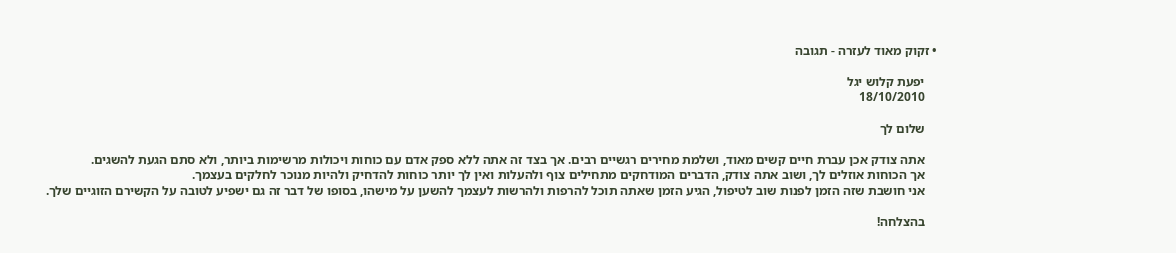• זקוק מאוד לעזרה - תגובה

    יפעת קלוש יגל
    18/10/2010

    שלום לך

    אתה צודק אכן עברת חיים קשים מאוד, ושלמת מחירים רגשיים רבים. אך בצד זה אתה ללא ספק אדם עם כוחות ויכולות מרשימות ביותר, ולא סתם הגעת להשגים.
    אך הכוחות אוזלים לך, ושוב אתה צודק, הדברים המודחקים מתחילים צוף ולהעלות ואין לך יותר כוחות להדחיק ולהיות מנוכר לחלקים בעצמך.
    אני חושבת שזה הזמן לפנות שוב לטיפול, הגיע הזמן שאתה תוכל להרפות ולהרשות לעצמך להשען על מישהו, בסופו של דבר זה גם ישפיע לטובה על הקשירם הזוגיים שלך.

    בהצלחה!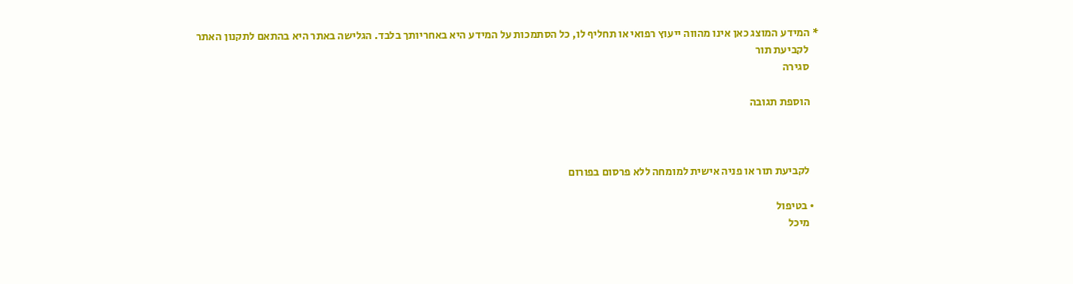* המידע המוצג כאן אינו מהווה ייעוץ רפואי או תחליף לו, כל הסתמכות על המידע היא באחריותך בלבד. הגלישה באתר היא בהתאם לתקנון האתר
    לקביעת תור
    סגירה

    הוספת תגובה



    לקביעת תור או פניה אישית למומחה ללא פרסום בפורום

  • בטיפול
    מיכל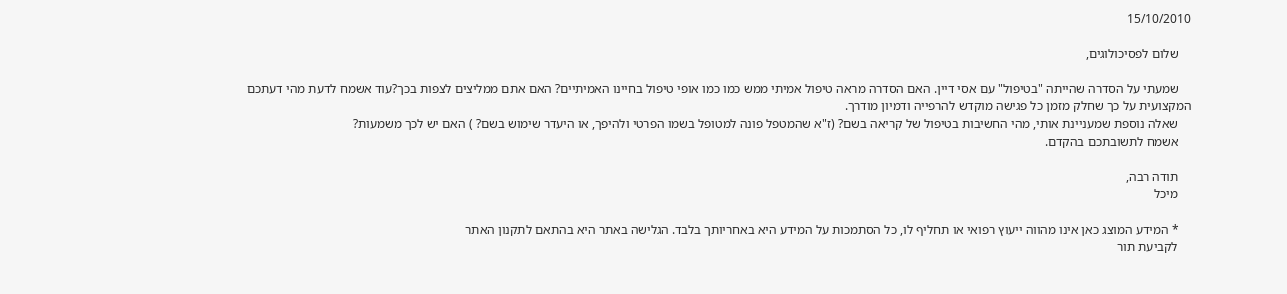15/10/2010

    שלום לפסיכולוגים,

    שמעתי על הסדרה שהייתה "בטיפול" עם אסי דיין. האם הסדרה מראה טיפול אמיתי ממש כמו כמו אופי טיפול בחיינו האמיתיים? האם אתם ממליצים לצפות בכך?עוד אשמח לדעת מהי דעתכם המקצועית על כך שחלק מזמן כל פגישה מוקדש להרפייה ודמיון מודרך.
    שאלה נוספת שמעניינת אותי, מהי החשיבות בטיפול של קריאה בשם? (ז"א שהמטפל פונה למטופל בשמו הפרטי ולהיפך, או היעדר שימוש בשם? ) האם יש לכך משמעות?
    אשמח לתשובתכם בהקדם.

    תודה רבה,
    מיכל

    * המידע המוצג כאן אינו מהווה ייעוץ רפואי או תחליף לו, כל הסתמכות על המידע היא באחריותך בלבד. הגלישה באתר היא בהתאם לתקנון האתר
    לקביעת תור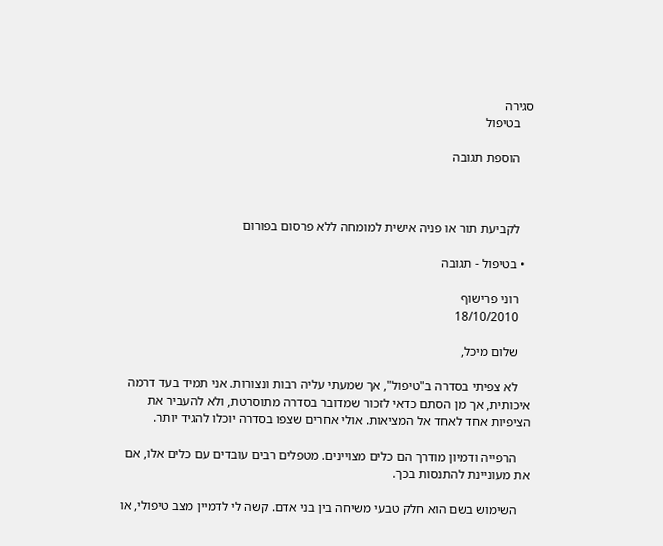סגירה
    בטיפול

    הוספת תגובה



    לקביעת תור או פניה אישית למומחה ללא פרסום בפורום

  • בטיפול - תגובה

    רוני פרישוף
    18/10/2010

    שלום מיכל,

    לא צפיתי בסדרה ב"טיפול", אך שמעתי עליה רבות ונצורות. אני תמיד בעד דרמה איכותית, אך מן הסתם כדאי לזכור שמדובר בסדרה מתוסרטת, ולא להעביר את הציפיות אחד לאחד אל המציאות. אולי אחרים שצפו בסדרה יוכלו להגיד יותר.

    הרפייה ודמיון מודרך הם כלים מצויינים. מטפלים רבים עובדים עם כלים אלו, אם את מעוניינת להתנסות בכך.

    השימוש בשם הוא חלק טבעי משיחה בין בני אדם. קשה לי לדמיין מצב טיפולי, או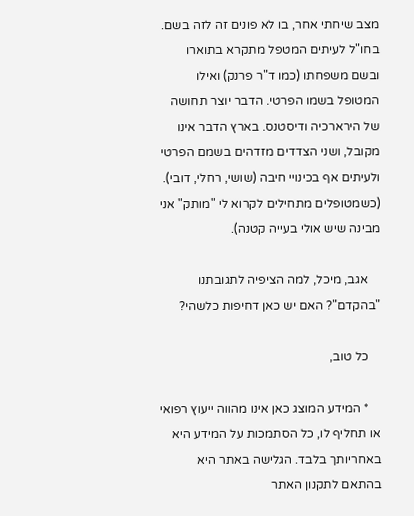מצב שיחתי אחר, בו לא פונים זה לזה בשם. בחו"ל לעיתים המטפל מתקרא בתוארו ובשם משפחתו (כמו ד"ר פרנק) ואילו המטופל בשמו הפרטי. הדבר יוצר תחושה של הירארכיה ודיסטנס. בארץ הדבר אינו מקובל, ושני הצדדים מזדהים בשמם הפרטי ולעיתים אף בכינויי חיבה (שושי, רחלי, דובי). (כשמטופלים מתחילים לקרוא לי "מותק" אני מבינה שיש אולי בעייה קטנה).

    אגב, מיכל, למה הציפיה לתגובתנו "בהקדם"? האם יש כאן דחיפות כלשהי?

    כל טוב,

    * המידע המוצג כאן אינו מהווה ייעוץ רפואי או תחליף לו, כל הסתמכות על המידע היא באחריותך בלבד. הגלישה באתר היא בהתאם לתקנון האתר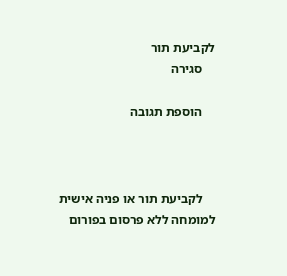לקביעת תור
    סגירה

    הוספת תגובה



    לקביעת תור או פניה אישית למומחה ללא פרסום בפורום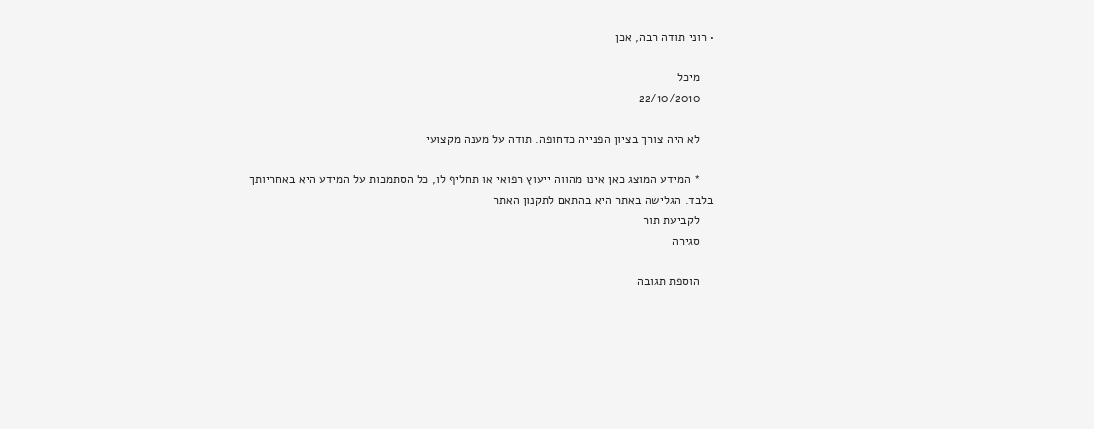• רוני תודה רבה, אכן

    מיכל
    22/10/2010

    לא היה צורך בציון הפנייה כדחופה. תודה על מענה מקצועי

    * המידע המוצג כאן אינו מהווה ייעוץ רפואי או תחליף לו, כל הסתמכות על המידע היא באחריותך בלבד. הגלישה באתר היא בהתאם לתקנון האתר
    לקביעת תור
    סגירה

    הוספת תגובה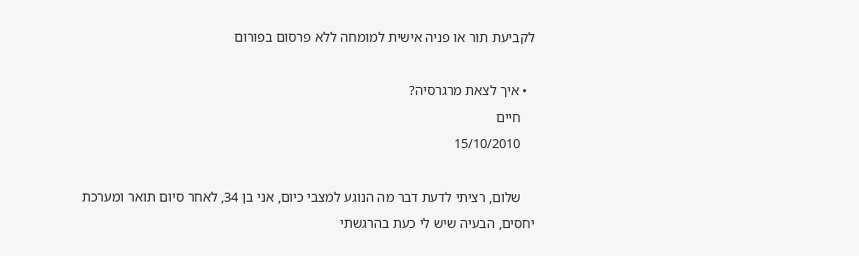לקביעת תור או פניה אישית למומחה ללא פרסום בפורום

  • איך לצאת מרגרסיה?
    חיים
    15/10/2010

    שלום, רציתי לדעת דבר מה הנוגע למצבי כיום, אני בן 34, לאחר סיום תואר ומערכת יחסים, הבעיה שיש לי כעת בהרגשתי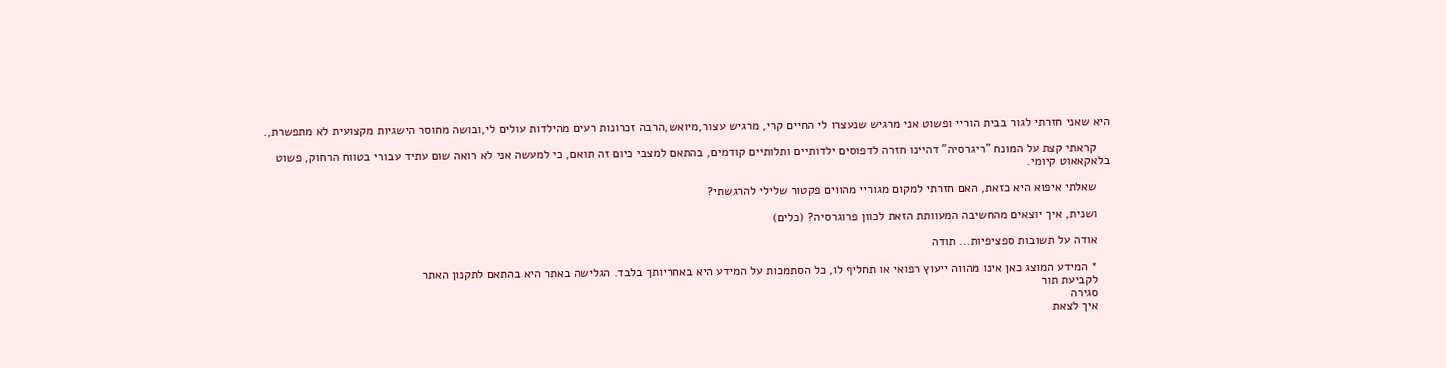היא שאני חזרתי לגור בבית הוריי ופשוט אני מרגיש שנעצרו לי החיים קרי, מרגיש עצור,מיואש,הרבה זכרונות רעים מהילדות עולים לי,ובושה מחוסר הישגיות מקצועית לא מתפשרת,.

    קראתי קצת על המונח "ריגרסיה" דהיינו חזרה לדפוסים ילדותיים ותלותיים קודמים, בהתאם למצבי כיום זה תואם, כי למעשה אני לא רואה שום עתיד עבורי בטווח הרחוק, פשוט בלאקאאוט קיומי.

    שאלתי איפוא היא כזאת, האם חזרתי למקום מגוריי מהווים פקטור שלילי להרגשתי?

    ושנית, איך יוצאים מהחשיבה המעוותת הזאת לכוון פרוגרסיה? (כלים)

    אודה על תשובות ספציפיות... תודה

    * המידע המוצג כאן אינו מהווה ייעוץ רפואי או תחליף לו, כל הסתמכות על המידע היא באחריותך בלבד. הגלישה באתר היא בהתאם לתקנון האתר
    לקביעת תור
    סגירה
    איך לצאת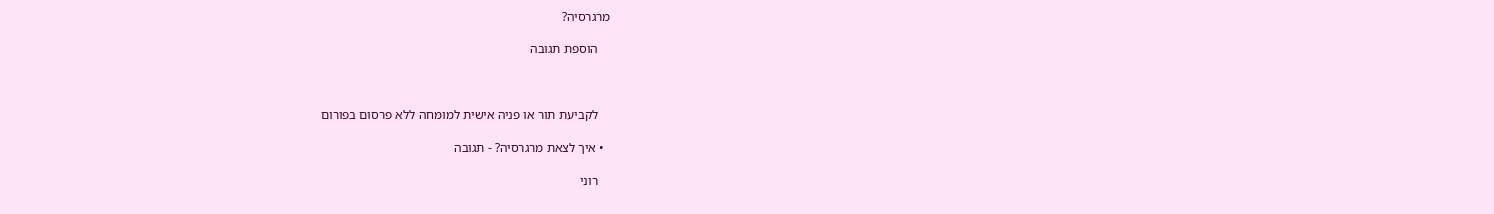מרגרסיה?

    הוספת תגובה



    לקביעת תור או פניה אישית למומחה ללא פרסום בפורום

  • איך לצאת מרגרסיה? - תגובה

    רוני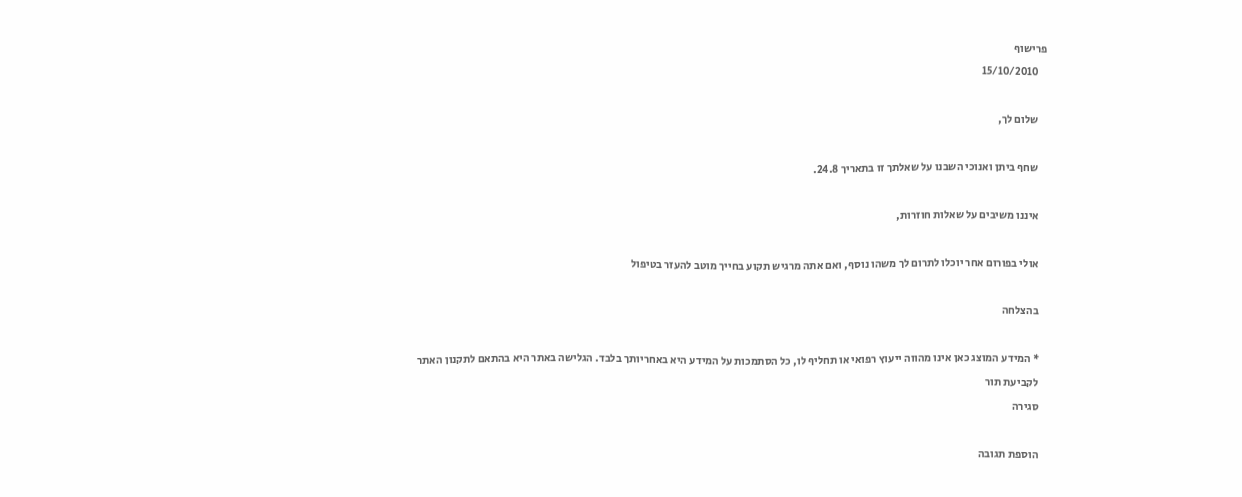פרישוף
    15/10/2010

    שלום לך,

    שחף ביתן ואנוכי השבנו על שאלתך זו בתאריך 24.8.

    איננו משיבים על שאלות חוזרות,

    אולי בפורום אחר יוכלו לתרום לך משהו נוסף, ואם אתה מרגיש תקוע בחייך מוטב להעזר בטיפול

    בהצלחה

    * המידע המוצג כאן אינו מהווה ייעוץ רפואי או תחליף לו, כל הסתמכות על המידע היא באחריותך בלבד. הגלישה באתר היא בהתאם לתקנון האתר
    לקביעת תור
    סגירה

    הוספת תגובה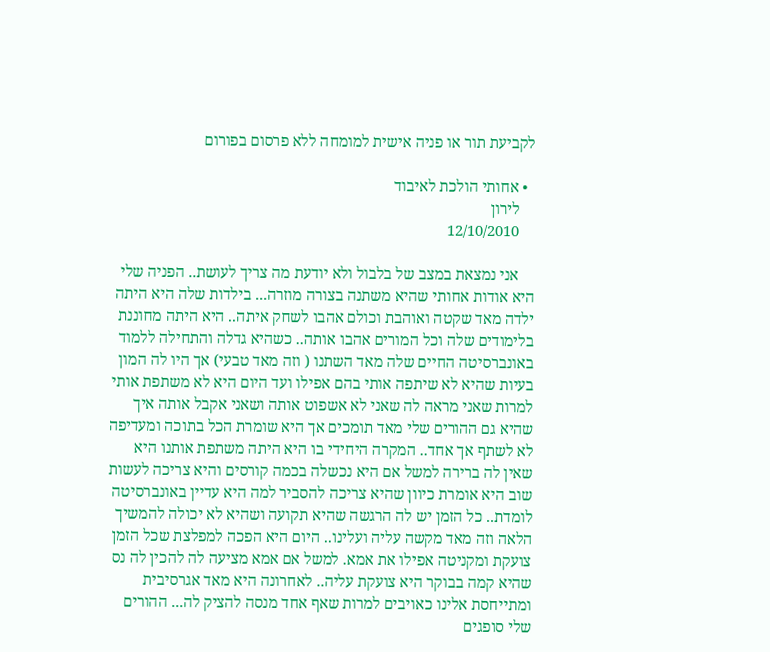לקביעת תור או פניה אישית למומחה ללא פרסום בפורום

  • אחותי הולכת לאיבוד
    לירון
    12/10/2010

    אני נמצאת במצב של בלבול ולא יודעת מה צריך לעושת.. הפניה שלי היא אודות אחותי שהיא משתנה בצורה מוזרה... בילדות שלה היא היתה ילדה מאד שקטה ואוהבת וכולם אהבו לשחק איתה.. היא היתה מחוננת בלימודים שלה וכל המורים אהבו אותה.. כשהיא גדלה והתחילה ללמוד באונברסיטה החיים שלה מאד השתנו ( וזה מאד טבעי) אך היו לה המון בעיות שהיא לא שיתפה אותי בהם אפילו ועד היום היא לא משתפת אותי למרות שאני מראה לה שאני לא אשפוט אותה ושאני אקבל אותה איך שהיא גם ההורים שלי מאד תומכים אך היא שומרת הכל בתוכה ומעדיפה לא לשתף אך אחד.. המקרה היחידי בו היא היתה משתפת אותנו היא שאין לה ברירה למשל אם היא נכשלה בכמה קורסים והיא צריכה לעשות שוב היא אומרת כיוון שהיא צריכה להסביר למה היא עדיין באונברסיטה לומדת.. כל הזמן יש לה הרגשה שהיא תקועה ושהיא לא יכולה להמשיך הלאה וזה מאד מקשה עליה ועלינו.. היום היא הפכה למפלצת שכל הזמן צועקת ומקניטה אפילו את אמא. למשל אם אמא מציעה לה להכין לה נס שהיא קמה בבוקר היא צועקת עליה.. לאחרונה היא מאד אגרסיבית ומתייחסת אלינו כאויבים למרות שאף אחד מנסה להציק לה... ההורים שלי סופגים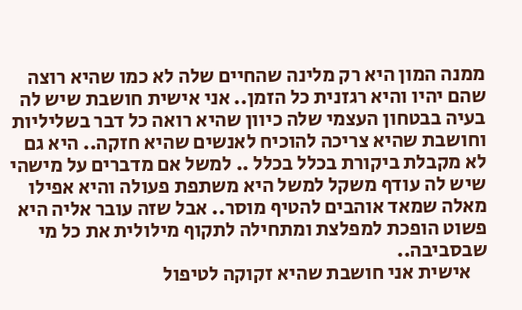ממנה המון היא רק מלינה שהחיים שלה לא כמו שהיא רוצה שהם יהיו והיא רגזנית כל הזמן.. אני אישית חושבת שיש לה בעיה בבטחון העצמי שלה כיוון שהיא רואה כל דבר בשליליות וחושבת שהיא צריכה להוכיח לאנשים שהיא חזקה.. היא גם לא מקבלת ביקורת בכלל בכלל .. למשל אם מדברים על מישהי שיש לה עודף משקל למשל היא משתפת פעולה והיא אפילו מאלה שמאד אוהבים להטיף מוסר.. אבל שזה עובר אליה היא פשוט הופכת למפלצת ומתחילה לתקוף מילולית את כל מי שבסביבה..
    אישית אני חושבת שהיא זקוקה לטיפול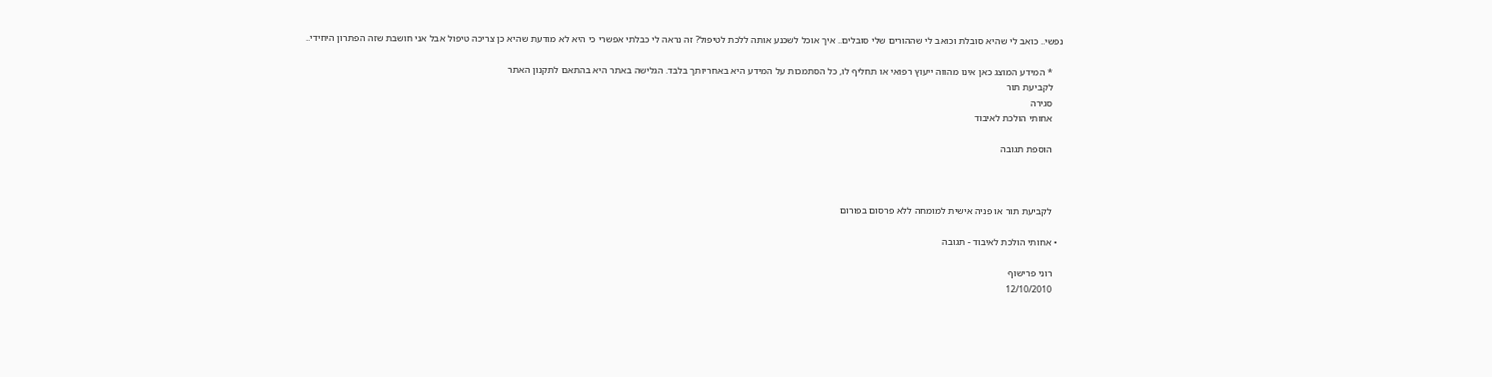נפשי.. כואב לי שהיא סובלת וכואב לי שההורים שלי סובלים.. איך אוכל לשכנע אותה ללכת לטיפול? זה נראה לי כבלתי אפשרי כי היא לא מודעת שהיא כן צריכה טיפול אבל אני חושבת שזה הפתרון היחידי..

    * המידע המוצג כאן אינו מהווה ייעוץ רפואי או תחליף לו, כל הסתמכות על המידע היא באחריותך בלבד. הגלישה באתר היא בהתאם לתקנון האתר
    לקביעת תור
    סגירה
    אחותי הולכת לאיבוד

    הוספת תגובה



    לקביעת תור או פניה אישית למומחה ללא פרסום בפורום

  • אחותי הולכת לאיבוד - תגובה

    רוני פרישוף
    12/10/2010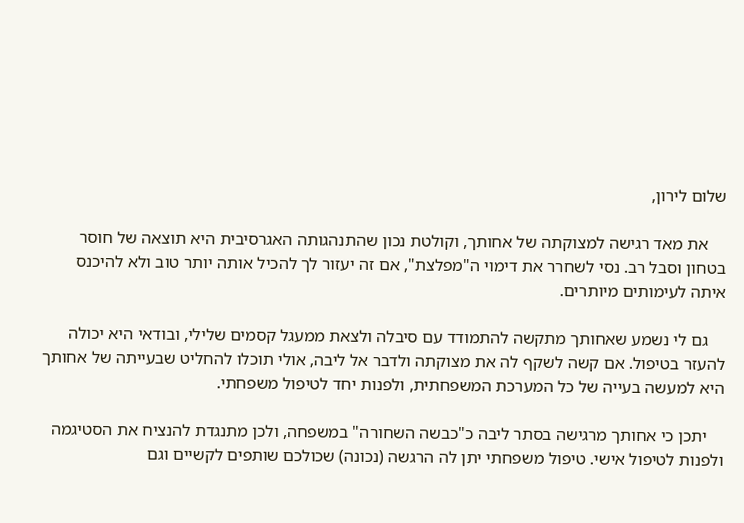שלום לירון,

    את מאד רגישה למצוקתה של אחותך, וקולטת נכון שהתנהגותה האגרסיבית היא תוצאה של חוסר בטחון וסבל רב. נסי לשחרר את דימוי ה"מפלצת", אם זה יעזור לך להכיל אותה יותר טוב ולא להיכנס איתה לעימותים מיותרים.

    גם לי נשמע שאחותך מתקשה להתמודד עם סיבלה ולצאת ממעגל קסמים שלילי, ובודאי היא יכולה להעזר בטיפול. אם קשה לשקף לה את מצוקתה ולדבר אל ליבה, אולי תוכלו להחליט שבעייתה של אחותך היא למעשה בעייה של כל המערכת המשפחתית, ולפנות יחד לטיפול משפחתי.

    יתכן כי אחותך מרגישה בסתר ליבה כ"כבשה השחורה" במשפחה, ולכן מתנגדת להנציח את הסטיגמה ולפנות לטיפול אישי. טיפול משפחתי יתן לה הרגשה (נכונה) שכולכם שותפים לקשיים וגם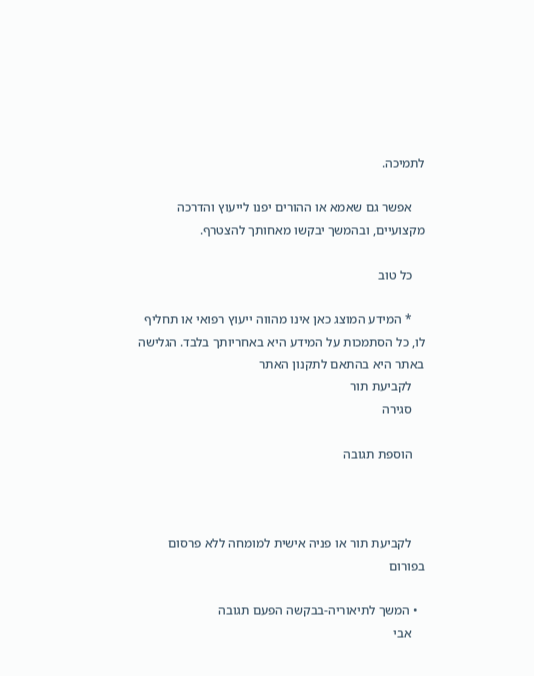לתמיכה.

    אפשר גם שאמא או ההורים יפנו לייעוץ והדרכה מקצועיים, ובהמשך יבקשו מאחותך להצטרף.

    כל טוב

    * המידע המוצג כאן אינו מהווה ייעוץ רפואי או תחליף לו, כל הסתמכות על המידע היא באחריותך בלבד. הגלישה באתר היא בהתאם לתקנון האתר
    לקביעת תור
    סגירה

    הוספת תגובה



    לקביעת תור או פניה אישית למומחה ללא פרסום בפורום

  • המשך לתיאוריה-בבקשה הפעם תגובה
    אבי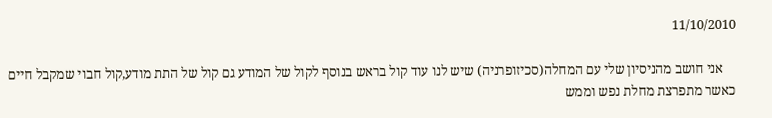11/10/2010

    אני חושב מהניסיון שלי עם המחלה(סכיזופרניה) שיש לנו עוד קול בראש בנוסף לקול של המודע גם קול של התת מודע,קול חבוי שמקבל חיים כאשר מתפרצת מחלת נפש וממש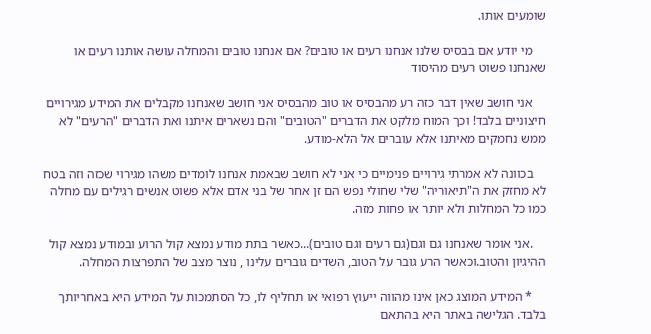שומעים אותו.

    מי יודע אם בבסיס שלנו אנחנו רעים או טובים? אם אנחנו טובים והמחלה עושה אותנו רעים או שאנחנו פשוט רעים מהיסוד

    אני חושב שאין דבר כזה רע מהבסיס או טוב מהבסיס אני חושב שאנחנו מקבלים את המידע מגירויים חיצוניים בלבד! וכך המוח מלקט את הדברים "הטובים" והם נשארים איתנו ואת הדברים "הרעים" לא ממש נחמקים מאיתנו אלא עוברים אל הלא-מודע.

    בכוונה לא אמרתי גירויים פנימיים כי אני לא חושב שבאמת אנחנו לומדים משהו מגירוי שכזה וזה בטח לא מחזק את ה"תיאוריה" שלי שחולי נפש הם זן אחר של בני אדם אלא פשוט אנשים רגילים עם מחלה כמו כל המחלות ולא יותר או פחות מזה.

    .אני אומר שאנחנו גם וגם(גם רעים וגם טובים)...כאשר בתת מודע נמצא קול הרוע ובמודע נמצא קול ההיגיון והטוב.וכאשר הרע גובר על הטוב, השדים גוברים עלינו , נוצר מצב של התפרצות המחלה.

    * המידע המוצג כאן אינו מהווה ייעוץ רפואי או תחליף לו, כל הסתמכות על המידע היא באחריותך בלבד. הגלישה באתר היא בהתאם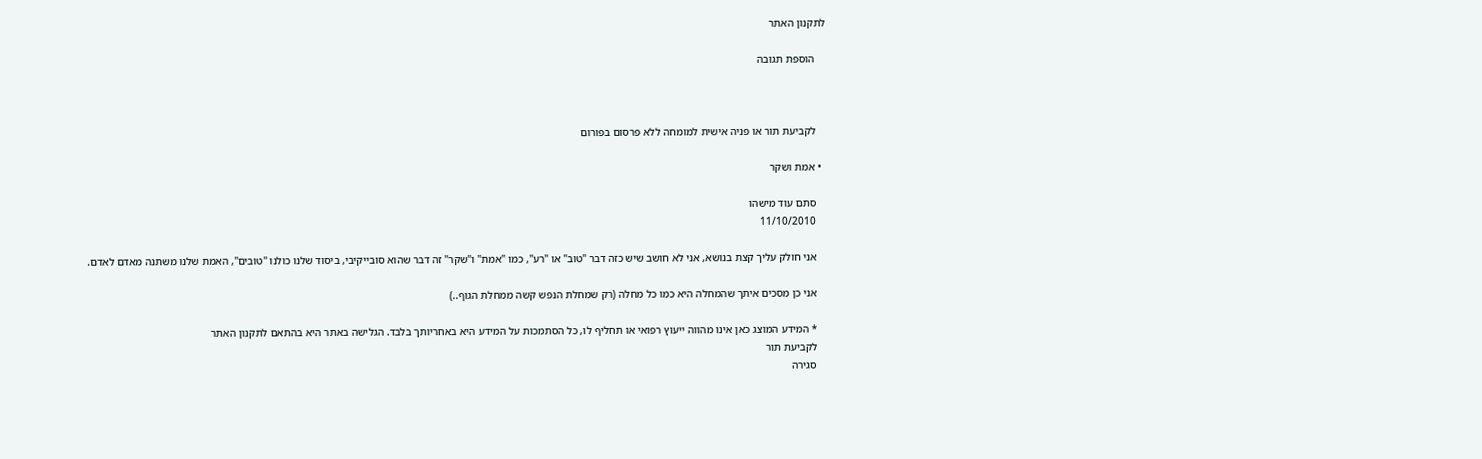לתקנון האתר

    הוספת תגובה



    לקביעת תור או פניה אישית למומחה ללא פרסום בפורום

  • אמת ושקר

    סתם עוד מישהו
    11/10/2010

    אני חולק עליך קצת בנושא, אני לא חושב שיש כזה דבר "טוב" או "רע", כמו "אמת" ו"שקר" זה דבר שהוא סובייקיבי, ביסוד שלנו כולנו "טובים", האמת שלנו משתנה מאדם לאדם.

    אני כן מסכים איתך שהמחלה היא כמו כל מחלה (רק שמחלת הנפש קשה ממחלת הגוף..)

    * המידע המוצג כאן אינו מהווה ייעוץ רפואי או תחליף לו, כל הסתמכות על המידע היא באחריותך בלבד. הגלישה באתר היא בהתאם לתקנון האתר
    לקביעת תור
    סגירה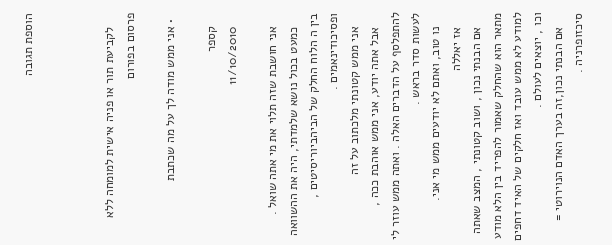הוספת תגובה



    לקביעת תור או פניה אישית למומחה ללא פרסום בפורום

  • אני ממש מודה לך על מה שכתבת

    קספר
    11/10/2010

    אני חושבת שזה תלוי את מי אתה שואל .
    כמעט בכול נושא שלמדתי, היה את ההשוואה בין ה הלוח החלק של הביהביוריסיטים , ופסיכודינאמים .
    אני ממש קטונתי מלכתוב על זה
    אבל אתה יודע, אני ממש אוהבת ככה , להתפלסף על הדברים האלה . ואתה ממש עוזר לי לעשות סדר בראש .
    נו טוב, ואתם לא יודעים ממש מי אני.
    אז יאללה
    אם הבנתי נכון , ושוב קטונתי , המצב שאתה מתאר הוא שהחלק שאמור להפריד בין הלא מודע למודע לא ממש עובד ואז חלקים של האיד דחפים וכו , יוצאים לעולם .
    אם הבנתי נכון,זה בערך האדם הנוירוטי = סיכזופרניה .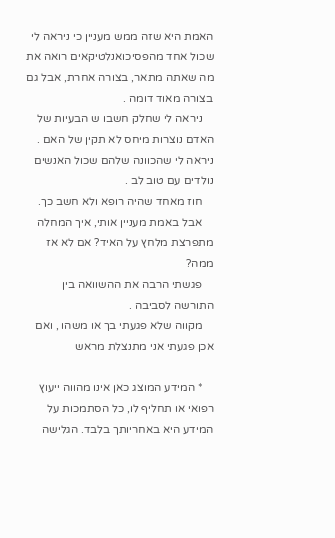האמת היא שזה ממש מעניין כי ניראה לי שכול אחד מהפסיכואנלטיקאים רואה את מה שאתה מתאר, בצורה אחרת, אבל גם בצורה מאוד דומה .
    ניראה לי שחלק חשבו ש הבעיות של האדם נוצרות מיחס לא תקין של האם . ניראה לי שהכוונה שלהם שכול האנשים נולדים עם טוב לב .
    חוז מאחד שהיה רופא ולא חשב כך.
    אבל באמת מעניין אותי, איך המחלה מתפרצת מלחץ על האיד? אם לא אז ממה?
    פגשתי הרבה את ההשוואה בין התורשה לסביבה .
    מקווה שלא פגעתי בך או משהו , ואם אכן פגעתי אני מתנצלת מראש

    * המידע המוצג כאן אינו מהווה ייעוץ רפואי או תחליף לו, כל הסתמכות על המידע היא באחריותך בלבד. הגלישה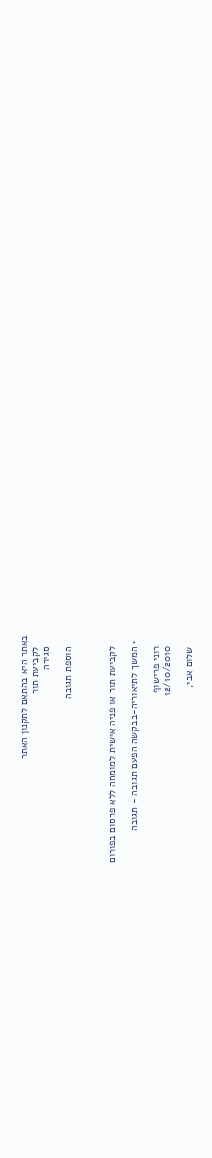באתר היא בהתאם לתקנון האתר
    לקביעת תור
    סגירה

    הוספת תגובה



    לקביעת תור או פניה אישית למומחה ללא פרסום בפורום

  • המשך לתיאוריה-בבקשה הפעם תגובה - תגובה

    רוני פרישוף
    12/10/2010

    שלום אבי,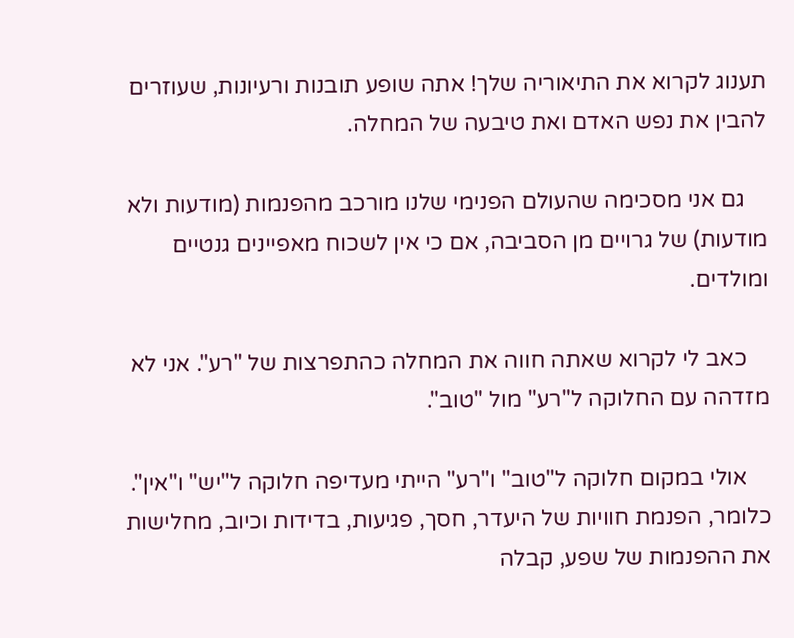תענוג לקרוא את התיאוריה שלך! אתה שופע תובנות ורעיונות, שעוזרים להבין את נפש האדם ואת טיבעה של המחלה.

    גם אני מסכימה שהעולם הפנימי שלנו מורכב מהפנמות (מודעות ולא מודעות) של גרויים מן הסביבה, אם כי אין לשכוח מאפיינים גנטיים ומולדים.

    כאב לי לקרוא שאתה חווה את המחלה כהתפרצות של "רע". אני לא מזדהה עם החלוקה ל"רע" מול "טוב".

    אולי במקום חלוקה ל"טוב" ו"רע" הייתי מעדיפה חלוקה ל"יש" ו"אין". כלומר, הפנמת חוויות של היעדר, חסך, פגיעות, בדידות וכיוב, מחלישות את ההפנמות של שפע, קבלה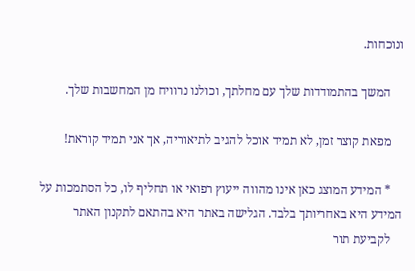ונוכחות.

    המשך בהתמודדות שלך עם מחלתך, וכולנו נרוויח מן המחשבות שלך.

    מפאת קוצר זמן, לא תמיד אוכל להגיב לתיאוריה, אך אני תמיד קוראת!

    * המידע המוצג כאן אינו מהווה ייעוץ רפואי או תחליף לו, כל הסתמכות על המידע היא באחריותך בלבד. הגלישה באתר היא בהתאם לתקנון האתר
    לקביעת תור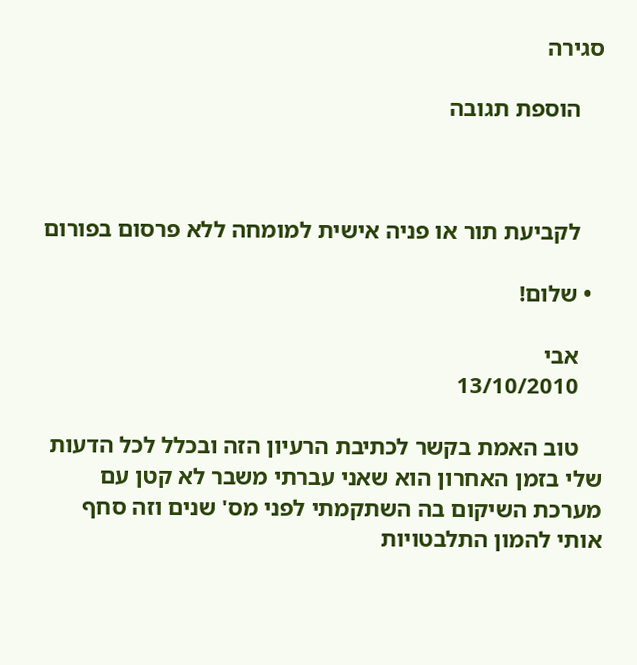סגירה

    הוספת תגובה



    לקביעת תור או פניה אישית למומחה ללא פרסום בפורום

  • שלום!

    אבי
    13/10/2010

    טוב האמת בקשר לכתיבת הרעיון הזה ובכלל לכל הדעות שלי בזמן האחרון הוא שאני עברתי משבר לא קטן עם מערכת השיקום בה השתקמתי לפני מס' שנים וזה סחף אותי להמון התלבטויות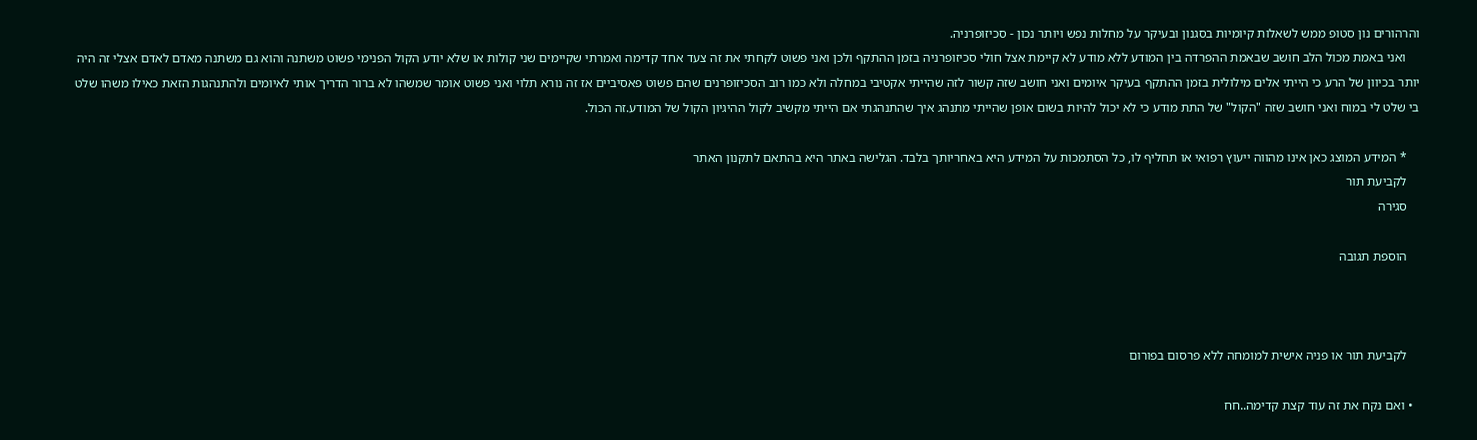והרהורים נון סטופ ממש לשאלות קיומיות בסגנון ובעיקר על מחלות נפש ויותר נכון - סכיזופרניה.
    ואני באמת מכול הלב חושב שבאמת ההפרדה בין המודע ללא מודע לא קיימת אצל חולי סכיזופרניה בזמן ההתקף ולכן ואני פשוט לקחתי את זה צעד אחד קדימה ואמרתי שקיימים שני קולות או שלא יודע הקול הפנימי פשוט משתנה והוא גם משתנה מאדם לאדם אצלי זה היה יותר בכיוון של הרע כי הייתי אלים מילולית בזמן ההתקף בעיקר איומים ואני חושב שזה קשור לזה שהייתי אקטיבי במחלה ולא כמו רוב הסכיזופרנים שהם פשוט פאסיביים אז זה נורא תלוי ואני פשוט אומר שמשהו לא ברור הדריך אותי לאיומים ולהתנהגות הזאת כאילו משהו שלט בי שלט לי במוח ואני חושב שזה "הקול" של התת מודע כי לא יכול להיות בשום אופן שהייתי מתנהג איך שהתנהגתי אם הייתי מקשיב לקול ההיגיון הקול של המודע.זה הכול.

    * המידע המוצג כאן אינו מהווה ייעוץ רפואי או תחליף לו, כל הסתמכות על המידע היא באחריותך בלבד. הגלישה באתר היא בהתאם לתקנון האתר
    לקביעת תור
    סגירה

    הוספת תגובה



    לקביעת תור או פניה אישית למומחה ללא פרסום בפורום

  • ואם נקח את זה עוד קצת קדימה..חח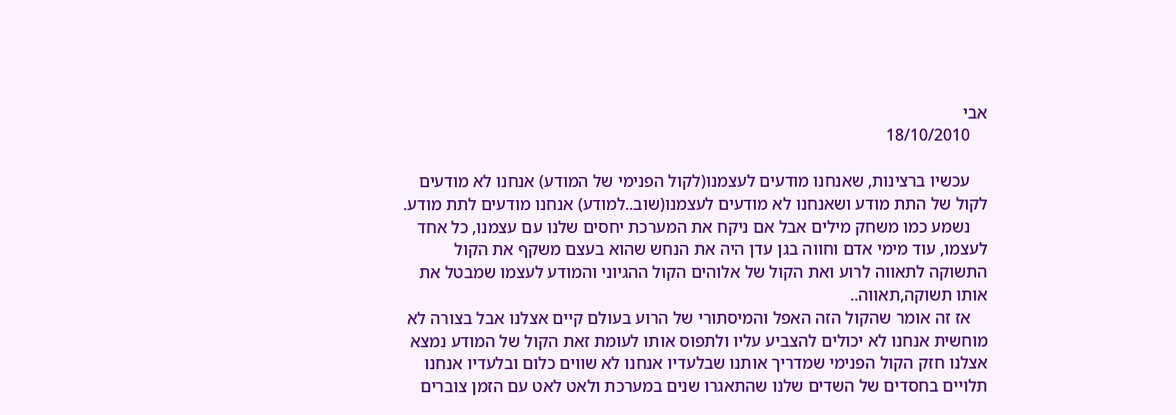אבי
    18/10/2010

    עכשיו ברצינות, שאנחנו מודעים לעצמנו(לקול הפנימי של המודע) אנחנו לא מודעים לקול של התת מודע ושאנחנו לא מודעים לעצמנו(שוב..למודע) אנחנו מודעים לתת מודע.
    נשמע כמו משחק מילים אבל אם ניקח את המערכת יחסים שלנו עם עצמנו, כל אחד לעצמו, עוד מימי אדם וחווה בגן עדן היה את הנחש שהוא בעצם משקף את הקול התשוקה לתאווה לרוע ואת הקול של אלוהים הקול ההגיוני והמודע לעצמו שמבטל את אותו תשוקה,תאווה..
    אז זה אומר שהקול הזה האפל והמיסתורי של הרוע בעולם קיים אצלנו אבל בצורה לא מוחשית אנחנו לא יכולים להצביע עליו ולתפוס אותו לעומת זאת הקול של המודע נמצא אצלנו חזק הקול הפנימי שמדריך אותנו שבלעדיו אנחנו לא שווים כלום ובלעדיו אנחנו תלויים בחסדים של השדים שלנו שהתאגרו שנים במערכת ולאט לאט עם הזמן צוברים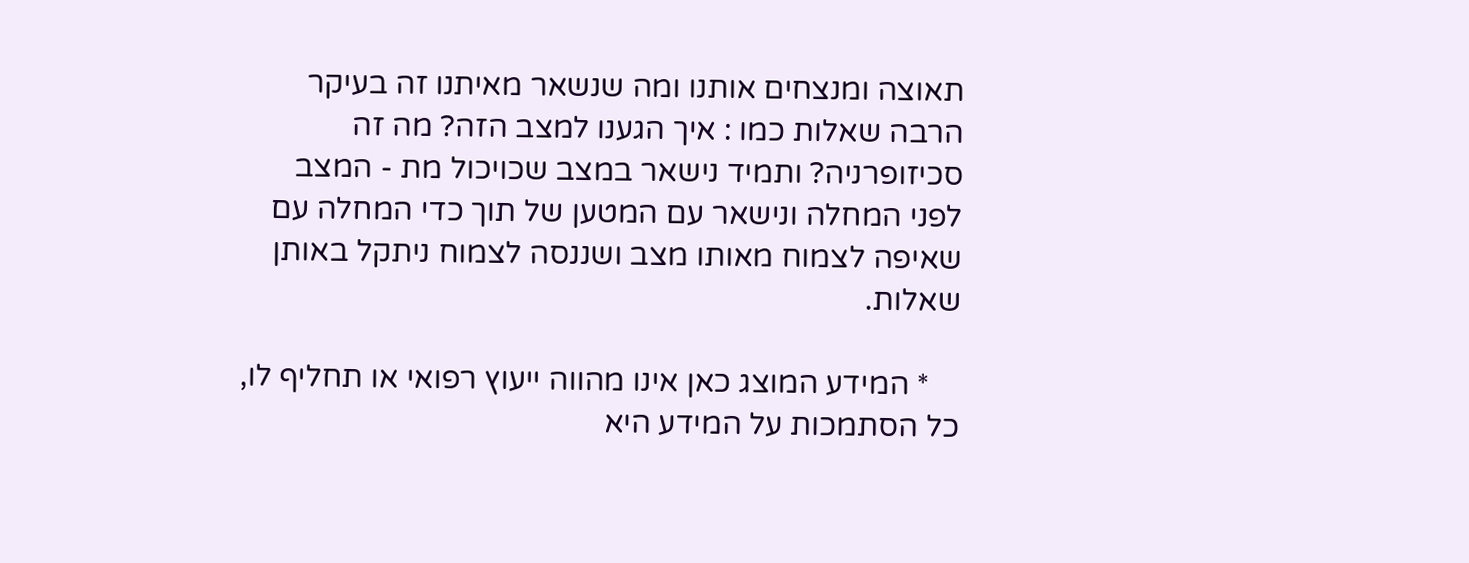תאוצה ומנצחים אותנו ומה שנשאר מאיתנו זה בעיקר הרבה שאלות כמו : איך הגענו למצב הזה? מה זה סכיזופרניה? ותמיד נישאר במצב שכויכול מת - המצב לפני המחלה ונישאר עם המטען של תוך כדי המחלה עם שאיפה לצמוח מאותו מצב ושננסה לצמוח ניתקל באותן שאלות.

    * המידע המוצג כאן אינו מהווה ייעוץ רפואי או תחליף לו, כל הסתמכות על המידע היא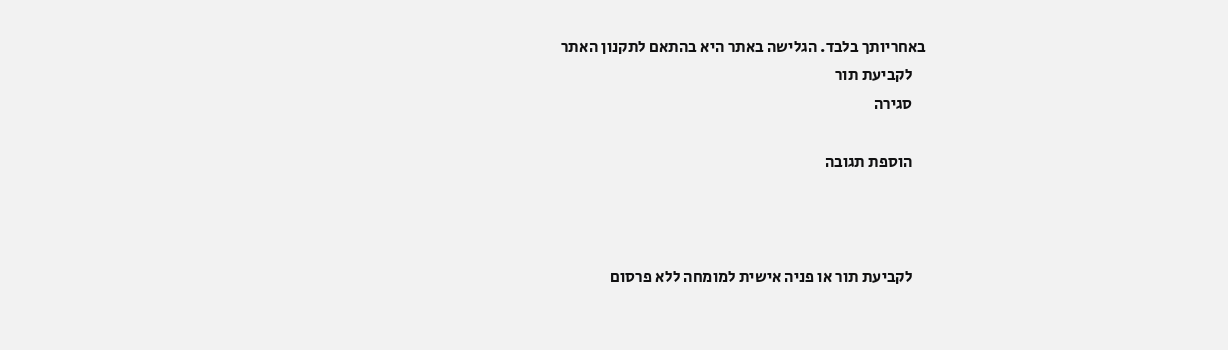באחריותך בלבד. הגלישה באתר היא בהתאם לתקנון האתר
    לקביעת תור
    סגירה

    הוספת תגובה



    לקביעת תור או פניה אישית למומחה ללא פרסום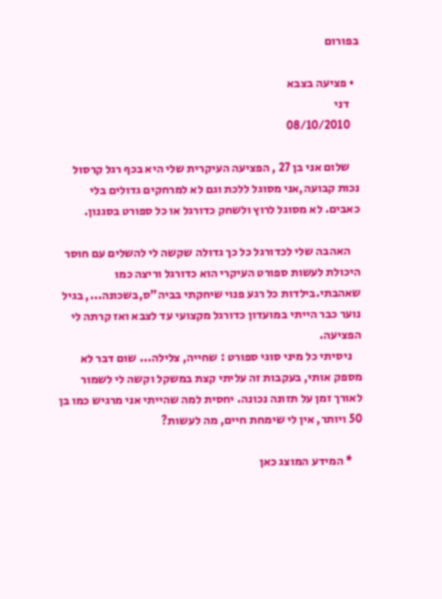בפורום

  • פציעה בצבא
    דני
    08/10/2010

    שלום אני בן 27 , הפציעה העיקרית שלי היא בכף רגל קרסול נכות קבועה,אני מסוגל ללכת וגם לא למרחקים גדולים בלי כאבים. לא מסוגל לרוץ ולשחק כדורגל או כל ספורט בסגנון.

    האהבה שלי לכדורגל כל כך גדולה שקשה לי להשלים עם חוסר היכולת לעשות ספורט העיקרי הוא כדורגל וריצה כמו שאהבתי.בילדות כל רגע פנוי שיחקתי בביה"ס,בשכונה..., בגיל נוער כבר הייתי במועדון כדורגל מקצועי עד לצבא ואז קרתה לי הפציעה.
    ניסיתי כל מיני סוגי ספורט : שחייה, צלילה... שום דבר לא מספק אותי, בעקבות זה עליתי קצת במשקל וקשה לי לשמור לאורך זמן על תזונה נכונה. יחסית למה שהייתי אני מרגיש כמו בן 50 ויותר, אין לי שימחת חיים, מה לעשות?

    * המידע המוצג כאן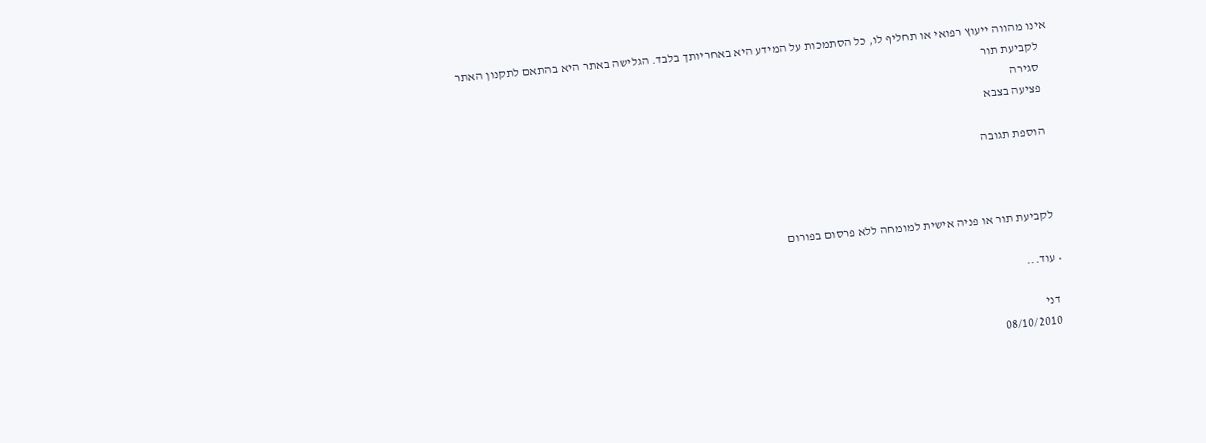אינו מהווה ייעוץ רפואי או תחליף לו, כל הסתמכות על המידע היא באחריותך בלבד. הגלישה באתר היא בהתאם לתקנון האתר
    לקביעת תור
    סגירה
    פציעה בצבא

    הוספת תגובה



    לקביעת תור או פניה אישית למומחה ללא פרסום בפורום

  • עוד...

    דני
    08/10/2010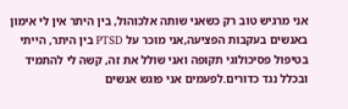אני מרגיש טוב רק כשאני שותה אלכוהול, בין היתר אין לי אימון באנשים בעקבות הפציעה,אני מוכר על PTSD בין היתר, הייתי בטיפול פסיכולוגי תקופה ואני שולל את זה, קשה לי להתמיד ובכלל נגד כדורים.לפעמים אני פוגש אנשים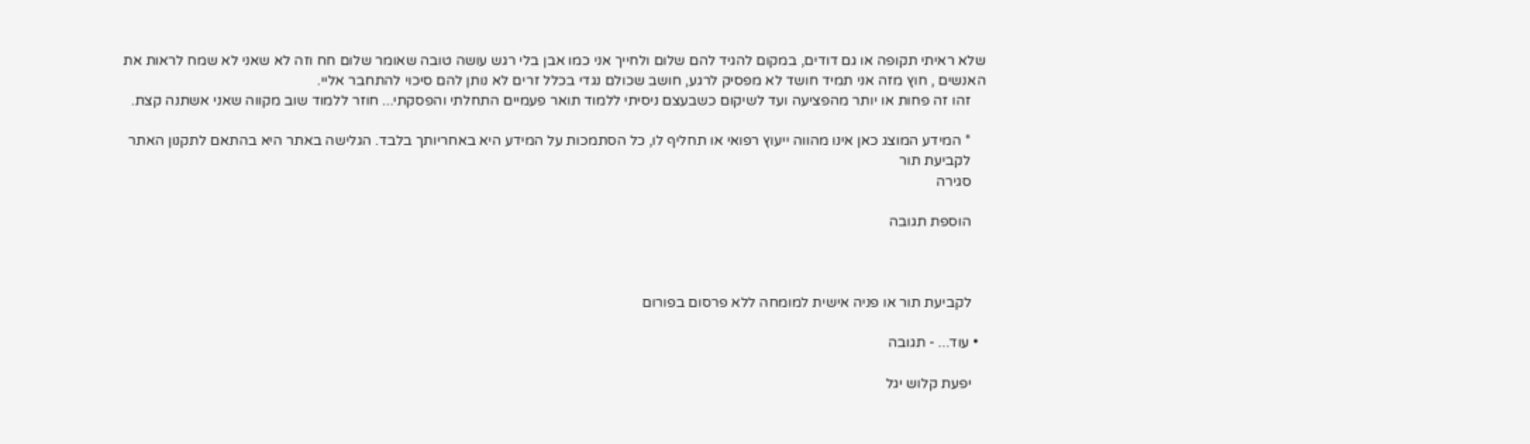שלא ראיתי תקופה או גם דודים, במקום להגיד להם שלום ולחייך אני כמו אבן בלי רגש עושה טובה שאומר שלום חח וזה לא שאני לא שמח לראות את האנשים , חוץ מזה אני תמיד חושד לא מפסיק לרגע, חושב שכולם נגדי בכלל זרים לא נותן להם סיכוי להתחבר אליי.
    זהו זה פחות או יותר מהפציעה ועד לשיקום כשבעצם ניסיתי ללמוד תואר פעמיים התחלתי והפסקתי... חוזר ללמוד שוב מקווה שאני אשתנה קצת.

    * המידע המוצג כאן אינו מהווה ייעוץ רפואי או תחליף לו, כל הסתמכות על המידע היא באחריותך בלבד. הגלישה באתר היא בהתאם לתקנון האתר
    לקביעת תור
    סגירה

    הוספת תגובה



    לקביעת תור או פניה אישית למומחה ללא פרסום בפורום

  • עוד... - תגובה

    יפעת קלוש יגל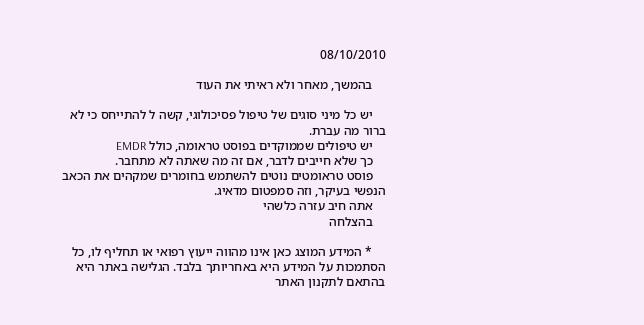08/10/2010

    בהמשך, מאחר ולא ראיתי את העוד

    יש כל מיני סוגים של טיפול פסיכולוגי, קשה ל להתייחס כי לא ברור מה עברת.
    יש טיפולים שממוקדים בפוסט טראומה, כולל EMDR
    כך שלא חייבים לדבר, אם זה מה שאתה לא מתחבר.
    פוסט טראומטים נוטים להשתמש בחומרים שמקהים את הכאב הנפשי בעיקר, וזה סמפטום מדאיג.
    אתה חיב עזרה כלשהי
    בהצלחה

    * המידע המוצג כאן אינו מהווה ייעוץ רפואי או תחליף לו, כל הסתמכות על המידע היא באחריותך בלבד. הגלישה באתר היא בהתאם לתקנון האתר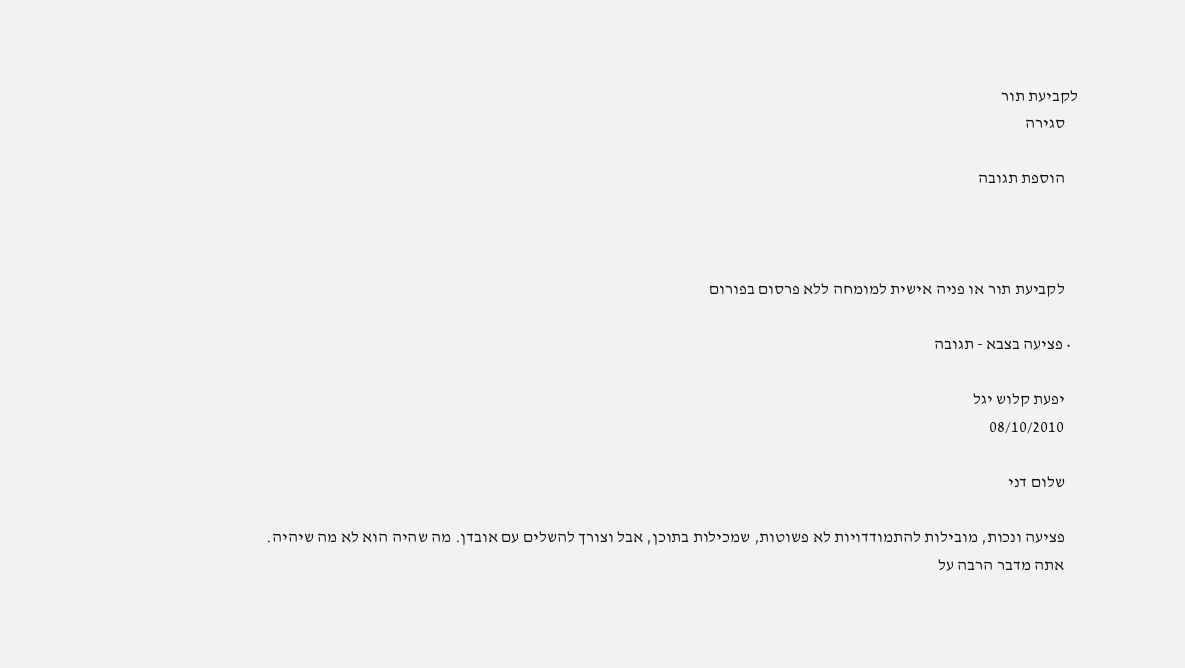לקביעת תור
    סגירה

    הוספת תגובה



    לקביעת תור או פניה אישית למומחה ללא פרסום בפורום

  • פציעה בצבא - תגובה

    יפעת קלוש יגל
    08/10/2010

    שלום דני

    פציעה ונכות, מובילות להתמודדויות לא פשוטות, שמכילות בתוכן, אבל וצורך להשלים עם אובדן. מה שהיה הוא לא מה שיהיה.
    אתה מדבר הרבה על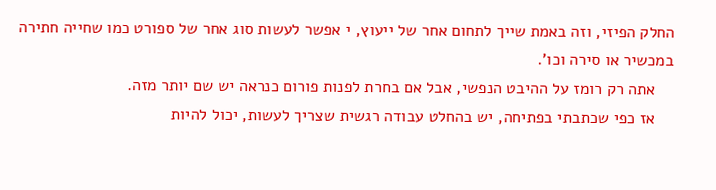החלק הפיזי, וזה באמת שייך לתחום אחר של ייעוץ, י אפשר לעשות סוג אחר של ספורט כמו שחייה חתירה במכשיר או סירה וכו'.
    אתה רק רומז על ההיבט הנפשי, אבל אם בחרת לפנות פורום כנראה יש שם יותר מזה.
    אז כפי שכתבתי בפתיחה, יש בהחלט עבודה רגשית שצריך לעשות, יכול להיות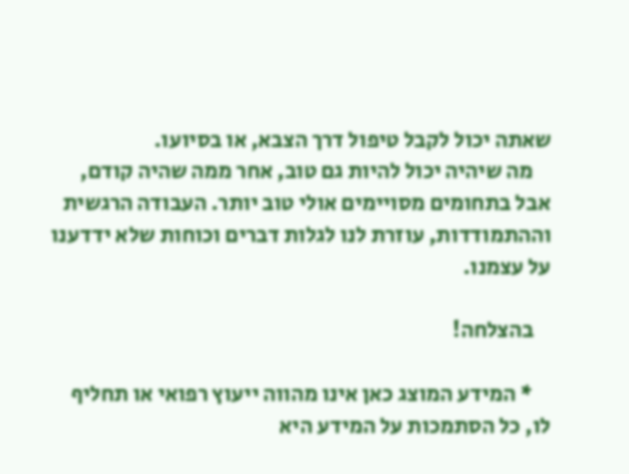שאתה יכול לקבל טיפול דרך הצבא, או בסיועו.
    מה שיהיה יכול להיות גם טוב, אחר ממה שהיה קודם, אבל בתחומים מסויימים אולי טוב יותר. העבודה הרגשית וההתמודדות, עוזרת לנו לגלות דברים וכוחות שלא ידדענו על עצמנו.

    בהצלחה!

    * המידע המוצג כאן אינו מהווה ייעוץ רפואי או תחליף לו, כל הסתמכות על המידע היא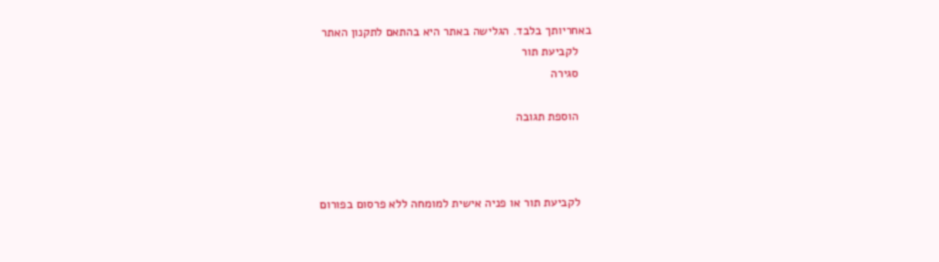באחריותך בלבד. הגלישה באתר היא בהתאם לתקנון האתר
    לקביעת תור
    סגירה

    הוספת תגובה



    לקביעת תור או פניה אישית למומחה ללא פרסום בפורום